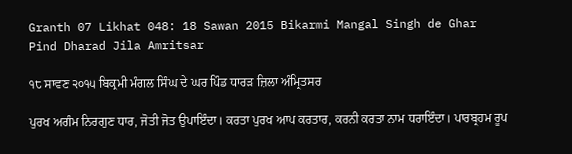Granth 07 Likhat 048: 18 Sawan 2015 Bikarmi Mangal Singh de Ghar Pind Dharad Jila Amritsar

੧੮ ਸਾਵਣ ੨੦੧੫ ਬਿਕ੍ਰਮੀ ਮੰਗਲ ਸਿੰਘ ਦੇ ਘਰ ਪਿੰਡ ਧਾਰੜ ਜ਼ਿਲਾ ਅੰਮ੍ਰਿਤਸਰ

ਪੁਰਖ ਅਗੰਮ ਨਿਰਗੁਣ ਧਾਰ, ਜੋਤੀ ਜੋਤ ਉਪਾਇੰਦਾ। ਕਰਤਾ ਪੁਰਖ ਆਪ ਕਰਤਾਰ, ਕਰਨੀ ਕਰਤਾ ਨਾਮ ਧਰਾਇੰਦਾ। ਪਾਰਬ੍ਰਹਮ ਰੂਪ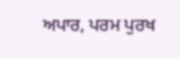ਅਪਾਰ, ਪਰਮ ਪੁਰਖ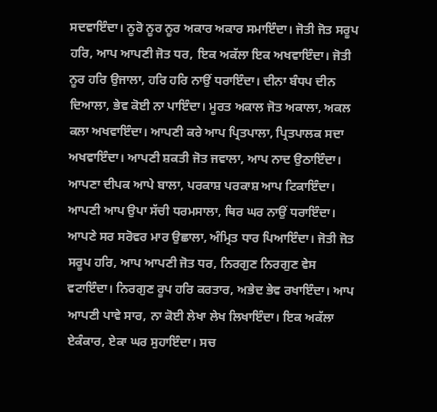ਸਦਵਾਇੰਦਾ। ਨੂਰੋ ਨੂਰ ਨੂਰ ਅਕਾਰ ਅਕਾਰ ਸਮਾਇੰਦਾ। ਜੋਤੀ ਜੋਤ ਸਰੂਪ ਹਰਿ, ਆਪ ਆਪਣੀ ਜੋਤ ਧਰ, ਇਕ ਅਕੱਲਾ ਇਕ ਅਖਵਾਇੰਦਾ। ਜੋਤੀ ਨੂਰ ਹਰਿ ਉਜਾਲਾ, ਹਰਿ ਹਰਿ ਨਾਉਂ ਧਰਾਇੰਦਾ। ਦੀਨਾ ਬੰਧਪ ਦੀਨ ਦਿਆਲਾ, ਭੇਵ ਕੋਈ ਨਾ ਪਾਇੰਦਾ। ਮੂਰਤ ਅਕਾਲ ਜੋਤ ਅਕਾਲਾ, ਅਕਲ ਕਲਾ ਅਖਵਾਇੰਦਾ। ਆਪਣੀ ਕਰੇ ਆਪ ਪ੍ਰਿਤਪਾਲਾ, ਪ੍ਰਿਤਪਾਲਕ ਸਦਾ ਅਖਵਾਇੰਦਾ। ਆਪਣੀ ਸ਼ਕਤੀ ਜੋਤ ਜਵਾਲਾ, ਆਪ ਨਾਦ ਉਠਾਇੰਦਾ। ਆਪਣਾ ਦੀਪਕ ਆਪੇ ਬਾਲਾ, ਪਰਕਾਸ਼ ਪਰਕਾਸ਼ ਆਪ ਟਿਕਾਇੰਦਾ। ਆਪਣੀ ਆਪ ਉਪਾ ਸੱਚੀ ਧਰਮਸਾਲਾ, ਥਿਰ ਘਰ ਨਾਉਂ ਧਰਾਇੰਦਾ। ਆਪਣੇ ਸਰ ਸਰੋਵਰ ਮਾਰ ਉਛਾਲਾ, ਅੰਮ੍ਰਿਤ ਧਾਰ ਪਿਆਇੰਦਾ। ਜੋਤੀ ਜੋਤ ਸਰੂਪ ਹਰਿ, ਆਪ ਆਪਣੀ ਜੋਤ ਧਰ, ਨਿਰਗੁਣ ਨਿਰਗੁਣ ਵੇਸ ਵਟਾਇੰਦਾ। ਨਿਰਗੁਣ ਰੂਪ ਹਰਿ ਕਰਤਾਰ, ਅਭੇਦ ਭੇਵ ਰਖਾਇੰਦਾ। ਆਪ ਆਪਣੀ ਪਾਵੇ ਸਾਰ, ਨਾ ਕੋਈ ਲੇਖਾ ਲੇਖ ਲਿਖਾਇੰਦਾ। ਇਕ ਅਕੱਲਾ ਏਕੰਕਾਰ, ਏਕਾ ਘਰ ਸੁਹਾਇੰਦਾ। ਸਚ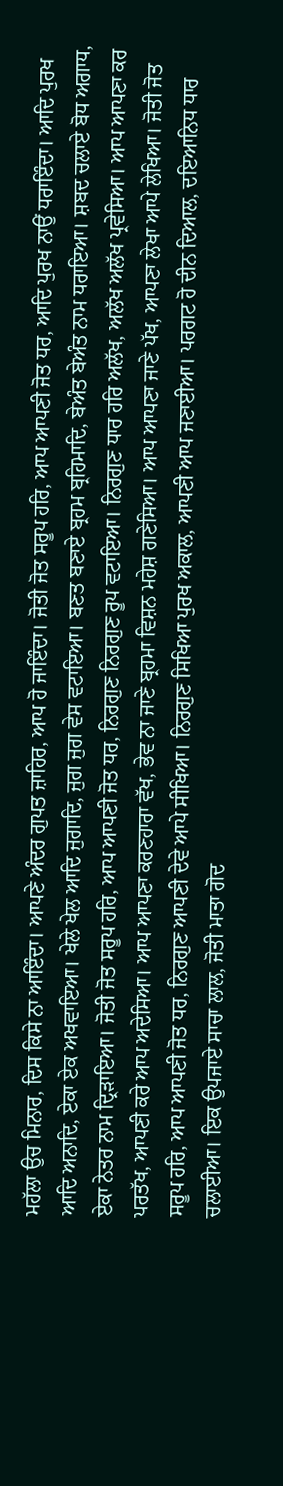ਮਹੱਲਾ ਉਚ ਮਿਨਾਰ, ਦਿਸ ਕਿਸੇ ਨਾ ਆਇੰਦਾ। ਆਪਣੇ ਅੰਦਰ ਗੁਪਤ ਜ਼ਾਹਿਰ, ਆਪ ਹੋ ਜਾਇੰਦਾ। ਜੋਤੀ ਜੋਤ ਸਰੂਪ ਹਰਿ, ਆਪ ਆਪਣੀ ਜੋਤ ਧਰ, ਆਦਿ ਪੁਰਖ ਨਾਉਂ ਧਰਾਇੰਦਾ। ਆਦਿ ਪੁਰਖ ਆਦਿ ਅਨਾਦਿ, ਏਕਾ ਏਕ ਅਖਵਾਇਆ। ਖੇਲੇ ਖੇਲ ਆਦਿ ਜੁਗਾਦਿ, ਜੁਗ ਜੁਗ ਵੇਸ ਵਟਾਇਆ। ਬਣਤ ਬਣਾਏ ਬ੍ਰਹਮ ਬ੍ਰਹਿਮਾਦਿ, ਬੇਅੰਤ ਬੇਅੰਤ ਨਾਮ ਧਰਾਇਆ। ਸ਼ਬਦ ਚਲਾਏ ਬੋਧ ਅਗਾਧ, ਏਕਾ ਨੇਤਰ ਨਾਮ ਦ੍ਰਿੜਾਇਆ। ਜੋਤੀ ਜੋਤ ਸਰੂਪ ਹਰਿ, ਆਪ ਆਪਣੀ ਜੋਤ ਧਰ, ਨਿਰਗੁਣ ਨਿਰਗੁਣ ਰੂਪ ਵਟਾਇਆ। ਨਿਰਗੁਣ ਧਾਰ ਹਰਿ ਅਲੱਖ, ਅਲੱਖ ਅਲੱਖ ਪ੍ਰਵੇਸਿਆ। ਆਪ ਆਪਣਾ ਕਰ ਪਰਤੱਖ, ਆਪਣੀ ਕਰੇ ਆਪ ਅਦੇਸਿਆ। ਆਪ ਆਪਣਾ ਕਰਣਹਾਰਾ ਵੱਖ, ਭੇਵ ਨਾ ਜਾਣੇ ਬ੍ਰਹਮਾ ਵਿਸ਼ਨ ਮਹੇਸ਼ ਗਣੇਸਿਆ। ਆਪ ਆਪਣਾ ਜਾਣੇ ਪੱਖ, ਆਪਣਾ ਲੇਖਾ ਆਪੇ ਲੇਖਿਆ। ਜੋਤੀ ਜੋਤ ਸਰੂਪ ਹਰਿ, ਆਪ ਆਪਣੀ ਜੋਤ ਧਰ, ਨਿਰਗੁਣ ਆਪਣੀ ਦੇਵੇ ਆਪੇ ਸੀਖਿਆ। ਨਿਰਗੁਣ ਸਿਖਿਆ ਪੁਰਖ ਅਕਾਲ, ਆਪਣੀ ਆਪ ਜਣਾਈਆ। ਪਰਗਟ ਹੋ ਦੀਨ ਦਿਆਲ, ਦਇਆਨਿਧ ਧਾਰ ਚਲਾਈਆ। ਇਕ ਉਪਜਾਏ ਸਾਚਾ ਲਾਲ, ਜੋਤੀ ਮਾਤਾ ਗੋਦ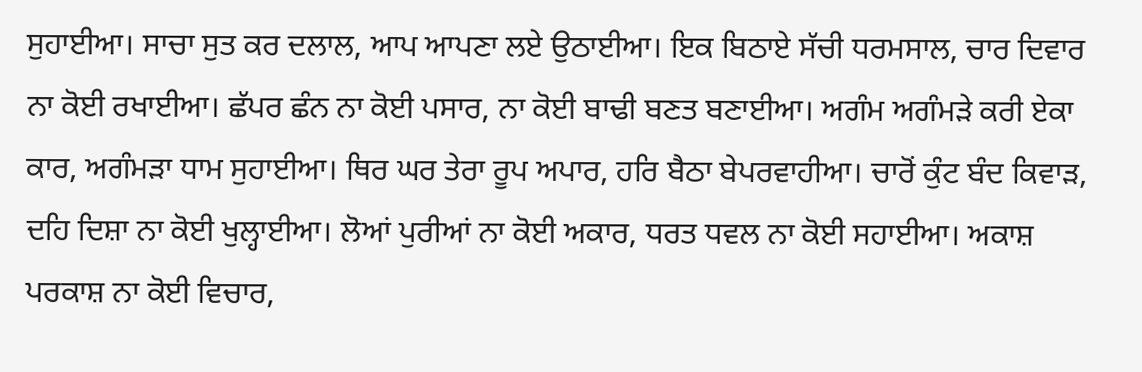ਸੁਹਾਈਆ। ਸਾਚਾ ਸੁਤ ਕਰ ਦਲਾਲ, ਆਪ ਆਪਣਾ ਲਏ ਉਠਾਈਆ। ਇਕ ਬਿਠਾਏ ਸੱਚੀ ਧਰਮਸਾਲ, ਚਾਰ ਦਿਵਾਰ ਨਾ ਕੋਈ ਰਖਾਈਆ। ਛੱਪਰ ਛੰਨ ਨਾ ਕੋਈ ਪਸਾਰ, ਨਾ ਕੋਈ ਬਾਢੀ ਬਣਤ ਬਣਾਈਆ। ਅਗੰਮ ਅਗੰਮੜੇ ਕਰੀ ਏਕਾ ਕਾਰ, ਅਗੰਮੜਾ ਧਾਮ ਸੁਹਾਈਆ। ਥਿਰ ਘਰ ਤੇਰਾ ਰੂਪ ਅਪਾਰ, ਹਰਿ ਬੈਠਾ ਬੇਪਰਵਾਹੀਆ। ਚਾਰੋਂ ਕੁੰਟ ਬੰਦ ਕਿਵਾੜ, ਦਹਿ ਦਿਸ਼ਾ ਨਾ ਕੋਈ ਖੁਲ੍ਹਾਈਆ। ਲੋਆਂ ਪੁਰੀਆਂ ਨਾ ਕੋਈ ਅਕਾਰ, ਧਰਤ ਧਵਲ ਨਾ ਕੋਈ ਸਹਾਈਆ। ਅਕਾਸ਼ ਪਰਕਾਸ਼ ਨਾ ਕੋਈ ਵਿਚਾਰ,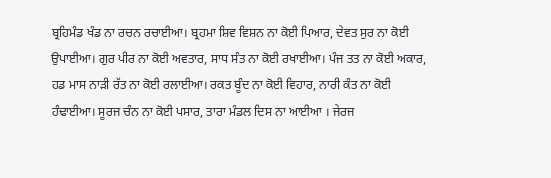ਬ੍ਰਹਿਮੰਡ ਖੰਡ ਨਾ ਰਚਨ ਰਚਾਈਆ। ਬ੍ਰਹਮਾ ਸ਼ਿਵ ਵਿਸ਼ਨ ਨਾ ਕੋਈ ਪਿਆਰ, ਦੇਵਤ ਸੁਰ ਨਾ ਕੋਈ ਉਪਾਈਆ। ਗੁਰ ਪੀਰ ਨਾ ਕੋਈ ਅਵਤਾਰ, ਸਾਧ ਸੰਤ ਨਾ ਕੋਈ ਰਖਾਈਆ। ਪੰਜ ਤਤ ਨਾ ਕੋਈ ਅਕਾਰ, ਹਡ ਮਾਸ ਨਾੜੀ ਰੱਤ ਨਾ ਕੋਈ ਰਲਾਈਆ। ਰਕਤ ਬੂੰਦ ਨਾ ਕੋਈ ਵਿਹਾਰ, ਨਾਰੀ ਕੰਤ ਨਾ ਕੋਈ ਹੰਢਾਈਆ। ਸੂਰਜ ਚੰਨ ਨਾ ਕੋਈ ਪਸਾਰ, ਤਾਰਾ ਮੰਡਲ ਦਿਸ ਨਾ ਆਈਆ । ਜੇਰਜ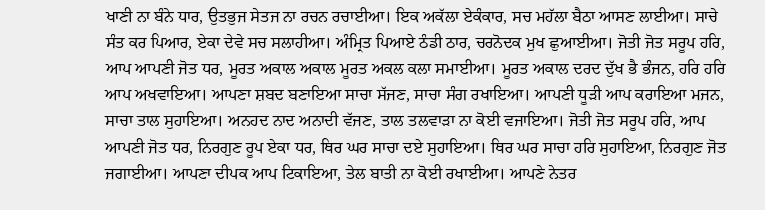ਖਾਣੀ ਨਾ ਬੰਨੇ ਧਾਰ, ਉਤਭੁਜ ਸੇਤਜ ਨਾ ਰਚਨ ਰਚਾਈਆ। ਇਕ ਅਕੱਲਾ ਏਕੰਕਾਰ, ਸਚ ਮਹੱਲਾ ਬੈਠਾ ਆਸਣ ਲਾਈਆ। ਸਾਚੇ ਸੰਤ ਕਰ ਪਿਆਰ, ਏਕਾ ਦੇਵੇ ਸਚ ਸਲਾਹੀਆ। ਅੰਮ੍ਰਿਤ ਪਿਆਏ ਠੰਡੀ ਠਾਰ, ਚਰਨੋਦਕ ਮੁਖ ਛੁਆਈਆ। ਜੋਤੀ ਜੋਤ ਸਰੂਪ ਹਰਿ, ਆਪ ਆਪਣੀ ਜੋਤ ਧਰ, ਮੂਰਤ ਅਕਾਲ ਅਕਾਲ ਮੂਰਤ ਅਕਲ ਕਲਾ ਸਮਾਈਆ। ਮੂਰਤ ਅਕਾਲ ਦਰਦ ਦੁੱਖ ਭੈ ਭੰਜਨ, ਹਰਿ ਹਰਿ ਆਪ ਅਖਵਾਇਆ। ਆਪਣਾ ਸ਼ਬਦ ਬਣਾਇਆ ਸਾਚਾ ਸੱਜਣ, ਸਾਚਾ ਸੰਗ ਰਖਾਇਆ। ਆਪਣੀ ਧੂੜੀ ਆਪ ਕਰਾਇਆ ਮਜਨ, ਸਾਚਾ ਤਾਲ ਸੁਹਾਇਆ। ਅਨਹਦ ਨਾਦ ਅਨਾਦੀ ਵੱਜਣ, ਤਾਲ ਤਲਵਾੜਾ ਨਾ ਕੋਈ ਵਜਾਇਆ। ਜੋਤੀ ਜੋਤ ਸਰੂਪ ਹਰਿ, ਆਪ ਆਪਣੀ ਜੋਤ ਧਰ, ਨਿਰਗੁਣ ਰੂਪ ਏਕਾ ਧਰ, ਥਿਰ ਘਰ ਸਾਚਾ ਦਏ ਸੁਹਾਇਆ। ਥਿਰ ਘਰ ਸਾਚਾ ਹਰਿ ਸੁਹਾਇਆ, ਨਿਰਗੁਣ ਜੋਤ ਜਗਾਈਆ। ਆਪਣਾ ਦੀਪਕ ਆਪ ਟਿਕਾਇਆ, ਤੇਲ ਬਾਤੀ ਨਾ ਕੋਈ ਰਖਾਈਆ। ਆਪਣੇ ਨੇਤਰ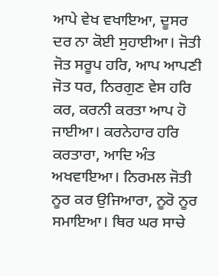ਆਪੇ ਵੇਖ ਵਖਾਇਆ, ਦੂਸਰ ਦਰ ਨਾ ਕੋਈ ਸੁਹਾਈਆ। ਜੋਤੀ ਜੋਤ ਸਰੂਪ ਹਰਿ, ਆਪ ਆਪਣੀ ਜੋਤ ਧਰ, ਨਿਰਗੁਣ ਵੇਸ ਹਰਿ ਕਰ, ਕਰਨੀ ਕਰਤਾ ਆਪ ਹੋ ਜਾਈਆ। ਕਰਨੇਹਾਰ ਹਰਿ ਕਰਤਾਰਾ, ਆਦਿ ਅੰਤ ਅਖਵਾਇਆ। ਨਿਰਮਲ ਜੋਤੀ ਨੂਰ ਕਰ ਉਜਿਆਰਾ, ਨੂਰੋ ਨੂਰ ਸਮਾਇਆ। ਥਿਰ ਘਰ ਸਾਚੇ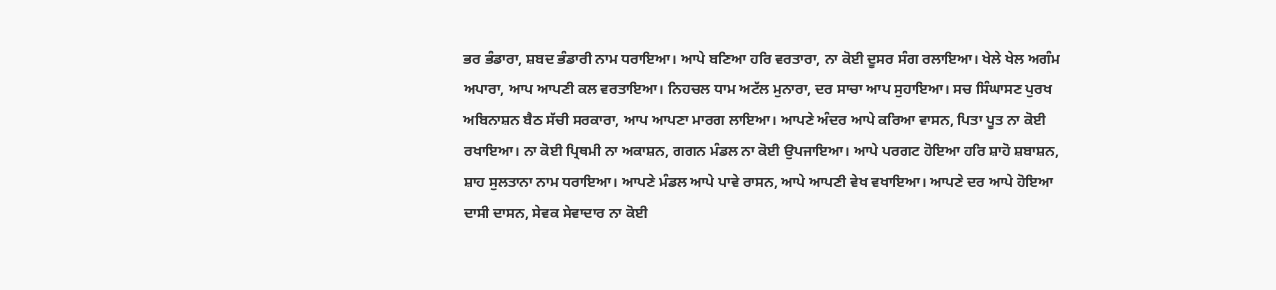ਭਰ ਭੰਡਾਰਾ, ਸ਼ਬਦ ਭੰਡਾਰੀ ਨਾਮ ਧਰਾਇਆ। ਆਪੇ ਬਣਿਆ ਹਰਿ ਵਰਤਾਰਾ, ਨਾ ਕੋਈ ਦੂਸਰ ਸੰਗ ਰਲਾਇਆ। ਖੇਲੇ ਖੇਲ ਅਗੰਮ ਅਪਾਰਾ, ਆਪ ਆਪਣੀ ਕਲ ਵਰਤਾਇਆ। ਨਿਹਚਲ ਧਾਮ ਅਟੱਲ ਮੁਨਾਰਾ, ਦਰ ਸਾਚਾ ਆਪ ਸੁਹਾਇਆ। ਸਚ ਸਿੰਘਾਸਣ ਪੁਰਖ ਅਬਿਨਾਸ਼ਨ ਬੈਠ ਸੱਚੀ ਸਰਕਾਰਾ, ਆਪ ਆਪਣਾ ਮਾਰਗ ਲਾਇਆ। ਆਪਣੇ ਅੰਦਰ ਆਪੇ ਕਰਿਆ ਵਾਸਨ, ਪਿਤਾ ਪੂਤ ਨਾ ਕੋਈ ਰਖਾਇਆ। ਨਾ ਕੋਈ ਪ੍ਰਿਥਮੀ ਨਾ ਅਕਾਸ਼ਨ, ਗਗਨ ਮੰਡਲ ਨਾ ਕੋਈ ਉਪਜਾਇਆ। ਆਪੇ ਪਰਗਟ ਹੋਇਆ ਹਰਿ ਸ਼ਾਹੋ ਸ਼ਬਾਸ਼ਨ, ਸ਼ਾਹ ਸੁਲਤਾਨਾ ਨਾਮ ਧਰਾਇਆ। ਆਪਣੇ ਮੰਡਲ ਆਪੇ ਪਾਵੇ ਰਾਸਨ, ਆਪੇ ਆਪਣੀ ਵੇਖ ਵਖਾਇਆ। ਆਪਣੇ ਦਰ ਆਪੇ ਹੋਇਆ ਦਾਸੀ ਦਾਸਨ, ਸੇਵਕ ਸੇਵਾਦਾਰ ਨਾ ਕੋਈ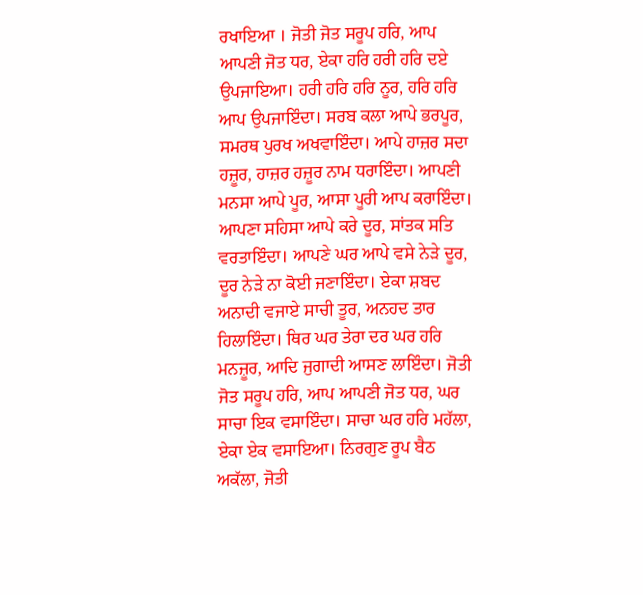ਰਖਾਇਆ । ਜੋਤੀ ਜੋਤ ਸਰੂਪ ਹਰਿ, ਆਪ ਆਪਣੀ ਜੋਤ ਧਰ, ਏਕਾ ਹਰਿ ਹਰੀ ਹਰਿ ਦਏ ਉਪਜਾਇਆ। ਹਰੀ ਹਰਿ ਹਰਿ ਨੂਰ, ਹਰਿ ਹਰਿ ਆਪ ਉਪਜਾਇੰਦਾ। ਸਰਬ ਕਲਾ ਆਪੇ ਭਰਪੂਰ, ਸਮਰਥ ਪੁਰਖ ਅਖਵਾਇੰਦਾ। ਆਪੇ ਹਾਜ਼ਰ ਸਦਾ ਹਜ਼ੂਰ, ਹਾਜ਼ਰ ਹਜ਼ੂਰ ਨਾਮ ਧਰਾਇੰਦਾ। ਆਪਣੀ ਮਨਸਾ ਆਪੇ ਪੂਰ, ਆਸਾ ਪੂਰੀ ਆਪ ਕਰਾਇੰਦਾ। ਆਪਣਾ ਸਹਿਸਾ ਆਪੇ ਕਰੇ ਦੂਰ, ਸਾਂਤਕ ਸਤਿ ਵਰਤਾਇੰਦਾ। ਆਪਣੇ ਘਰ ਆਪੇ ਵਸੇ ਨੇੜੇ ਦੂਰ, ਦੂਰ ਨੇੜੇ ਨਾ ਕੋਈ ਜਣਾਇੰਦਾ। ਏਕਾ ਸ਼ਬਦ ਅਨਾਦੀ ਵਜਾਏ ਸਾਚੀ ਤੂਰ, ਅਨਹਦ ਤਾਰ ਹਿਲਾਇੰਦਾ। ਥਿਰ ਘਰ ਤੇਰਾ ਦਰ ਘਰ ਹਰਿ ਮਨਜ਼ੂਰ, ਆਦਿ ਜੁਗਾਦੀ ਆਸਣ ਲਾਇੰਦਾ। ਜੋਤੀ ਜੋਤ ਸਰੂਪ ਹਰਿ, ਆਪ ਆਪਣੀ ਜੋਤ ਧਰ, ਘਰ ਸਾਚਾ ਇਕ ਵਸਾਇੰਦਾ। ਸਾਚਾ ਘਰ ਹਰਿ ਮਹੱਲਾ, ਏਕਾ ਏਕ ਵਸਾਇਆ। ਨਿਰਗੁਣ ਰੂਪ ਬੈਠ ਅਕੱਲਾ, ਜੋਤੀ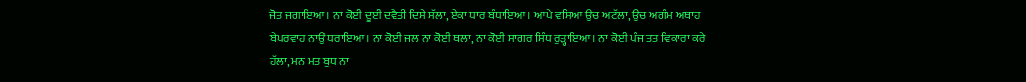ਜੋਤ ਜਗਾਇਆ। ਨਾ ਕੋਈ ਦੂਈ ਦਵੈਤੀ ਦਿਸੇ ਸੱਲਾ, ਏਕਾ ਧਾਰ ਬੰਧਾਇਆ। ਆਪੇ ਵਸਿਆ ਉਚ ਅਟੱਲਾ, ਉਚ ਅਗੰਮ ਅਥਾਹ ਬੇਪਰਵਾਹ ਨਾਉਂ ਧਰਾਇਆ। ਨਾ ਕੋਈ ਜਲ ਨਾ ਕੋਈ ਥਲਾ, ਨਾ ਕੋਈ ਸਾਗਰ ਸਿੰਧ ਰੁੜ੍ਹਾਇਆ। ਨਾ ਕੋਈ ਪੰਜ ਤਤ ਵਿਕਾਰਾ ਕਰੇ ਹੱਲਾ, ਮਨ ਮਤ ਬੁਧ ਨਾ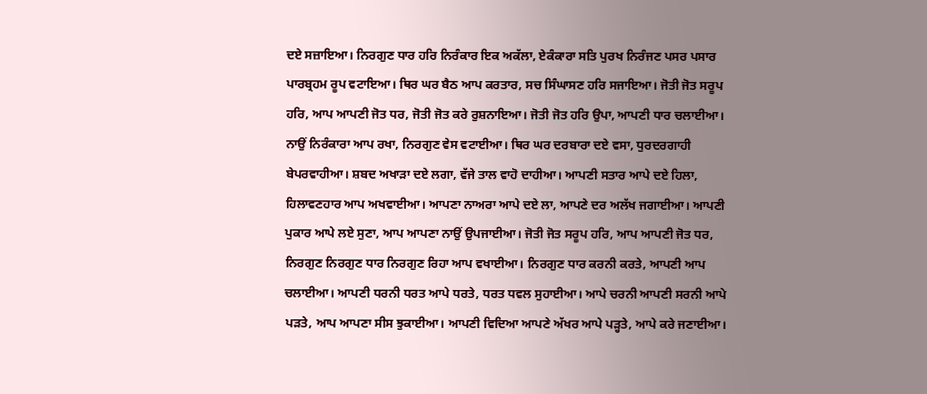ਦਏ ਸਜ਼ਾਇਆ। ਨਿਰਗੁਣ ਧਾਰ ਹਰਿ ਨਿਰੰਕਾਰ ਇਕ ਅਕੱਲਾ, ਏਕੰਕਾਰਾ ਸਤਿ ਪੁਰਖ ਨਿਰੰਜਣ ਪਸਰ ਪਸਾਰ ਪਾਰਬ੍ਰਹਮ ਰੂਪ ਵਟਾਇਆ। ਥਿਰ ਘਰ ਬੈਠ ਆਪ ਕਰਤਾਰ, ਸਚ ਸਿੰਘਾਸਣ ਹਰਿ ਸਜਾਇਆ। ਜੋਤੀ ਜੋਤ ਸਰੂਪ ਹਰਿ, ਆਪ ਆਪਣੀ ਜੋਤ ਧਰ, ਜੋਤੀ ਜੋਤ ਕਰੇ ਰੁਸ਼ਨਾਇਆ। ਜੋਤੀ ਜੋਤ ਹਰਿ ਉਪਾ, ਆਪਣੀ ਧਾਰ ਚਲਾਈਆ। ਨਾਉਂ ਨਿਰੰਕਾਰਾ ਆਪ ਰਖਾ, ਨਿਰਗੁਣ ਵੇਸ ਵਟਾਈਆ। ਥਿਰ ਘਰ ਦਰਬਾਰਾ ਦਏ ਵਸਾ, ਧੁਰਦਰਗਾਹੀ ਬੇਪਰਵਾਹੀਆ। ਸ਼ਬਦ ਅਖਾੜਾ ਦਏ ਲਗਾ, ਵੱਜੇ ਤਾਲ ਵਾਹੋ ਦਾਹੀਆ। ਆਪਣੀ ਸਤਾਰ ਆਪੇ ਦਏ ਹਿਲਾ, ਹਿਲਾਵਣਹਾਰ ਆਪ ਅਖਵਾਈਆ। ਆਪਣਾ ਨਾਅਰਾ ਆਪੇ ਦਏ ਲਾ, ਆਪਣੇ ਦਰ ਅਲੱਖ ਜਗਾਈਆ। ਆਪਣੀ ਪੁਕਾਰ ਆਪੇ ਲਏ ਸੁਣਾ, ਆਪ ਆਪਣਾ ਨਾਉਂ ਉਪਜਾਈਆ। ਜੋਤੀ ਜੋਤ ਸਰੂਪ ਹਰਿ, ਆਪ ਆਪਣੀ ਜੋਤ ਧਰ, ਨਿਰਗੁਣ ਨਿਰਗੁਣ ਧਾਰ ਨਿਰਗੁਣ ਰਿਹਾ ਆਪ ਵਖਾਈਆ। ਨਿਰਗੁਣ ਧਾਰ ਕਰਨੀ ਕਰਤੇ, ਆਪਣੀ ਆਪ ਚਲਾਈਆ। ਆਪਣੀ ਧਰਨੀ ਧਰਤ ਆਪੇ ਧਰਤੇ, ਧਰਤ ਧਵਲ ਸੁਹਾਈਆ। ਆਪੇ ਚਰਨੀ ਆਪਣੀ ਸਰਨੀ ਆਪੇ ਪੜਤੇ, ਆਪ ਆਪਣਾ ਸੀਸ ਝੁਕਾਈਆ। ਆਪਣੀ ਵਿਦਿਆ ਆਪਣੇ ਅੱਖਰ ਆਪੇ ਪੜ੍ਹਤੇ, ਆਪੇ ਕਰੇ ਜਣਾਈਆ।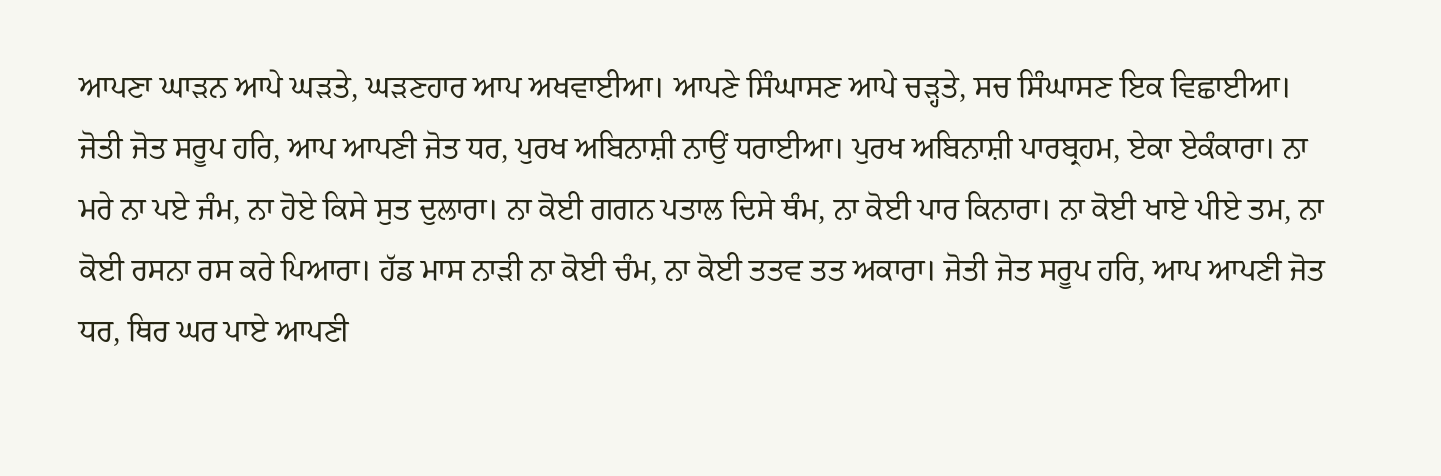ਆਪਣਾ ਘਾੜਨ ਆਪੇ ਘੜਤੇ, ਘੜਣਹਾਰ ਆਪ ਅਖਵਾਈਆ। ਆਪਣੇ ਸਿੰਘਾਸਣ ਆਪੇ ਚੜ੍ਹਤੇ, ਸਚ ਸਿੰਘਾਸਣ ਇਕ ਵਿਛਾਈਆ। ਜੋਤੀ ਜੋਤ ਸਰੂਪ ਹਰਿ, ਆਪ ਆਪਣੀ ਜੋਤ ਧਰ, ਪੁਰਖ ਅਬਿਨਾਸ਼ੀ ਨਾਉਂ ਧਰਾਈਆ। ਪੁਰਖ ਅਬਿਨਾਸ਼ੀ ਪਾਰਬ੍ਰਹਮ, ਏਕਾ ਏਕੰਕਾਰਾ। ਨਾ ਮਰੇ ਨਾ ਪਏ ਜੰਮ, ਨਾ ਹੋਏ ਕਿਸੇ ਸੁਤ ਦੁਲਾਰਾ। ਨਾ ਕੋਈ ਗਗਨ ਪਤਾਲ ਦਿਸੇ ਥੰਮ, ਨਾ ਕੋਈ ਪਾਰ ਕਿਨਾਰਾ। ਨਾ ਕੋਈ ਖਾਏ ਪੀਏ ਤਮ, ਨਾ ਕੋਈ ਰਸਨਾ ਰਸ ਕਰੇ ਪਿਆਰਾ। ਹੱਡ ਮਾਸ ਨਾੜੀ ਨਾ ਕੋਈ ਚੰਮ, ਨਾ ਕੋਈ ਤਤਵ ਤਤ ਅਕਾਰਾ। ਜੋਤੀ ਜੋਤ ਸਰੂਪ ਹਰਿ, ਆਪ ਆਪਣੀ ਜੋਤ ਧਰ, ਥਿਰ ਘਰ ਪਾਏ ਆਪਣੀ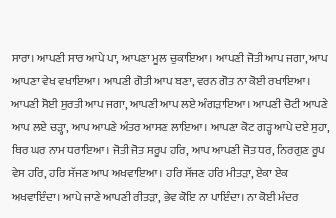ਸਾਰਾ। ਆਪਣੀ ਸਾਰ ਆਪੇ ਪਾ, ਆਪਣਾ ਮੂਲ ਚੁਕਾਇਆ। ਆਪਣੀ ਜੋਤੀ ਆਪ ਜਗਾ, ਆਪ ਆਪਣਾ ਵੇਖ ਵਖਾਇਆ। ਆਪਣੀ ਗੋਤੀ ਆਪ ਬਣਾ, ਵਰਨ ਗੋਤ ਨਾ ਕੋਈ ਰਖਾਇਆ। ਆਪਣੀ ਸੋਈ ਸੁਰਤੀ ਆਪ ਜਗਾ, ਆਪਣੀ ਆਪ ਲਏ ਅੰਗੜਾਇਆ। ਆਪਣੀ ਚੋਟੀ ਆਪਣੇ ਆਪ ਲਏ ਚੜ੍ਹਾ, ਆਪ ਆਪਣੇ ਅੰਤਰ ਆਸਣ ਲਾਇਆ। ਆਪਣਾ ਕੋਟ ਗੜ੍ਹ ਆਪੇ ਦਏ ਸੁਹਾ, ਥਿਰ ਘਰ ਨਾਮ ਧਰਾਇਆ। ਜੋਤੀ ਜੋਤ ਸਰੂਪ ਹਰਿ, ਆਪ ਆਪਣੀ ਜੋਤ ਧਰ, ਨਿਰਗੁਣ ਰੂਪ ਵੇਸ ਹਰਿ, ਹਰਿ ਸੱਜਣ ਆਪ ਅਖਵਾਇਆ। ਹਰਿ ਸੱਜਣ ਹਰਿ ਮੀਤੜਾ, ਏਕਾ ਏਕ ਅਖਵਾਇੰਦਾ। ਆਪੇ ਜਾਣੇ ਆਪਣੀ ਰੀਤੜਾ, ਭੇਵ ਕੋਇ ਨਾ ਪਾਇੰਦਾ। ਨਾ ਕੋਈ ਮੰਦਰ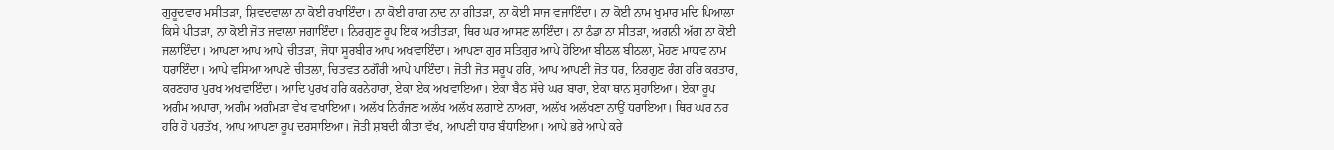ਗੁਰੂਦਵਾਰ ਮਸੀਤੜਾ, ਸ਼ਿਵਦਵਾਲਾ ਨਾ ਕੋਈ ਰਖਾਇੰਦਾ। ਨਾ ਕੋਈ ਰਾਗ ਨਾਦ ਨਾ ਗੀਤੜਾ, ਨਾ ਕੋਈ ਸਾਜ ਵਜਾਇੰਦਾ। ਨਾ ਕੋਈ ਨਾਮ ਖੁਮਾਰ ਮਦਿ ਪਿਆਲਾ ਕਿਸੇ ਪੀਤੜਾ, ਨਾ ਕੋਈ ਜੋਤ ਜਵਾਲਾ ਜਗਾਇੰਦਾ। ਨਿਰਗੁਣ ਰੂਪ ਇਕ ਅਤੀਤੜਾ, ਥਿਰ ਘਰ ਆਸਣ ਲਾਇੰਦਾ। ਨਾ ਠੰਡਾ ਨਾ ਸੀਤੜਾ, ਅਗਨੀ ਅੱਗ ਨਾ ਕੋਈ ਜਲਾਇੰਦਾ। ਆਪਣਾ ਆਪ ਆਪੇ ਚੀਤੜਾ, ਜੋਧਾ ਸੂਰਬੀਰ ਆਪ ਅਖਵਾਇੰਦਾ। ਆਪਣਾ ਗੁਰ ਸਤਿਗੁਰ ਆਪੇ ਹੋਇਆ ਬੀਠਲ ਬੀਠਲਾ, ਮੋਹਣ ਮਾਧਵ ਨਾਮ ਧਰਾਇੰਦਾ। ਆਪੇ ਵਸਿਆ ਆਪਣੇ ਚੀਤਲਾ, ਚਿਤਵਤ ਠਗੌਰੀ ਆਪੇ ਪਾਇੰਦਾ। ਜੋਤੀ ਜੋਤ ਸਰੂਪ ਹਰਿ, ਆਪ ਆਪਣੀ ਜੋਤ ਧਰ, ਨਿਰਗੁਣ ਰੰਗ ਹਰਿ ਕਰਤਾਰ, ਕਰਣਹਾਰ ਪੁਰਖ ਅਖਵਾਇੰਦਾ। ਆਦਿ ਪੁਰਖ ਹਰਿ ਕਰਨੇਹਾਰਾ, ਏਕਾ ਏਕ ਅਖਵਾਇਆ। ਏਕਾ ਬੈਠ ਸੱਚੇ ਘਰ ਬਾਰਾ, ਏਕਾ ਥਾਨ ਸੁਹਾਇਆ। ਏਕਾ ਰੂਪ ਅਗੰਮ ਅਪਾਰਾ, ਅਗੰਮ ਅਗੰਮੜਾ ਵੇਖ ਵਖਾਇਆ। ਅਲੱਖ ਨਿਰੰਜਣ ਅਲੱਖ ਅਲੱਖ ਲਗਾਏ ਨਾਅਰਾ, ਅਲੱਖ ਅਲੱਖਣਾ ਨਾਉਂ ਧਰਾਇਆ। ਥਿਰ ਘਰ ਨਰ ਹਰਿ ਹੋ ਪਰਤੱਖ, ਆਪ ਆਪਣਾ ਰੂਪ ਦਰਸਾਇਆ। ਜੋਤੀ ਸ਼ਬਦੀ ਕੀਤਾ ਵੱਖ, ਆਪਣੀ ਧਾਰ ਬੰਧਾਇਆ। ਆਪੇ ਭਰੇ ਆਪੇ ਕਰੇ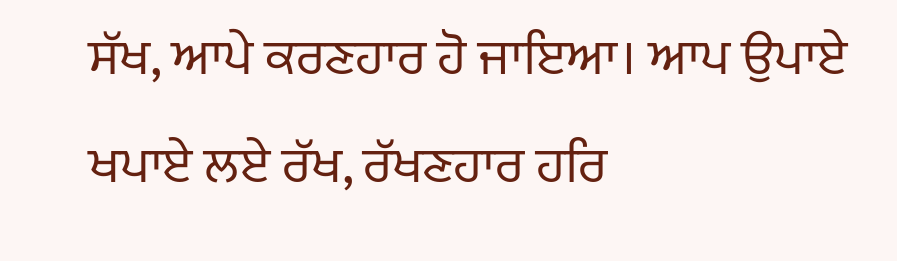ਸੱਖ, ਆਪੇ ਕਰਣਹਾਰ ਹੋ ਜਾਇਆ। ਆਪ ਉਪਾਏ ਖਪਾਏ ਲਏ ਰੱਖ, ਰੱਖਣਹਾਰ ਹਰਿ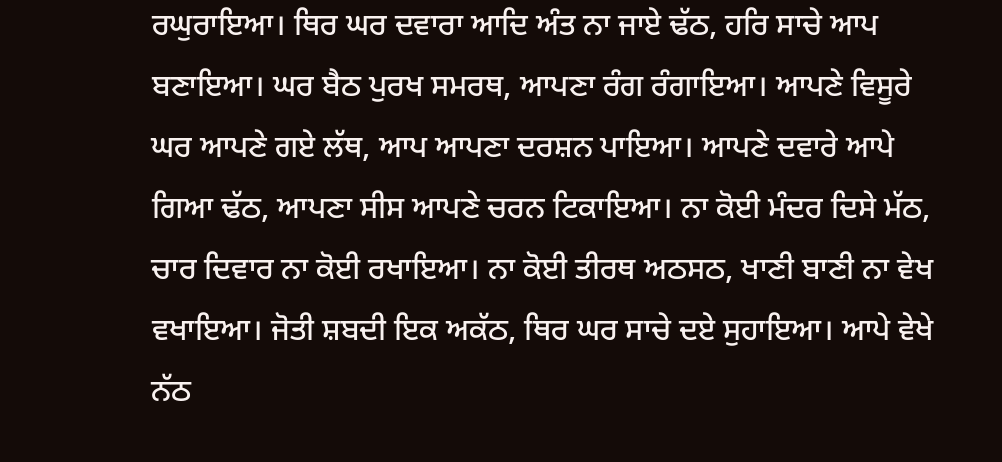ਰਘੁਰਾਇਆ। ਥਿਰ ਘਰ ਦਵਾਰਾ ਆਦਿ ਅੰਤ ਨਾ ਜਾਏ ਢੱਠ, ਹਰਿ ਸਾਚੇ ਆਪ ਬਣਾਇਆ। ਘਰ ਬੈਠ ਪੁਰਖ ਸਮਰਥ, ਆਪਣਾ ਰੰਗ ਰੰਗਾਇਆ। ਆਪਣੇ ਵਿਸੂਰੇ ਘਰ ਆਪਣੇ ਗਏ ਲੱਥ, ਆਪ ਆਪਣਾ ਦਰਸ਼ਨ ਪਾਇਆ। ਆਪਣੇ ਦਵਾਰੇ ਆਪੇ ਗਿਆ ਢੱਠ, ਆਪਣਾ ਸੀਸ ਆਪਣੇ ਚਰਨ ਟਿਕਾਇਆ। ਨਾ ਕੋਈ ਮੰਦਰ ਦਿਸੇ ਮੱਠ, ਚਾਰ ਦਿਵਾਰ ਨਾ ਕੋਈ ਰਖਾਇਆ। ਨਾ ਕੋਈ ਤੀਰਥ ਅਠਸਠ, ਖਾਣੀ ਬਾਣੀ ਨਾ ਵੇਖ ਵਖਾਇਆ। ਜੋਤੀ ਸ਼ਬਦੀ ਇਕ ਅਕੱਠ, ਥਿਰ ਘਰ ਸਾਚੇ ਦਏ ਸੁਹਾਇਆ। ਆਪੇ ਵੇਖੇ ਨੱਠ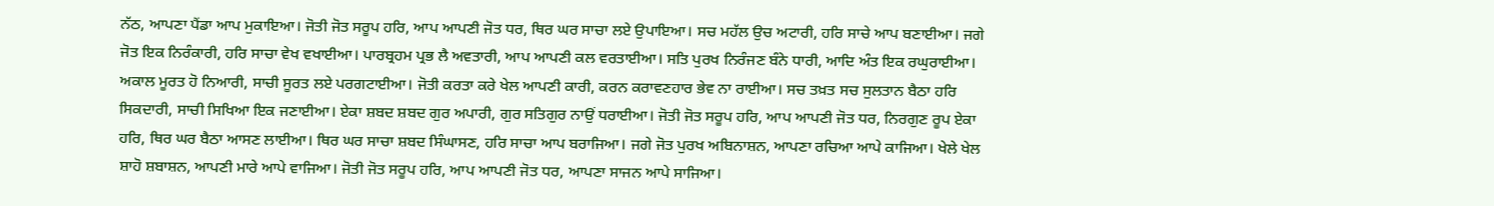ਨੱਠ, ਆਪਣਾ ਪੈਂਡਾ ਆਪ ਮੁਕਾਇਆ। ਜੋਤੀ ਜੋਤ ਸਰੂਪ ਹਰਿ, ਆਪ ਆਪਣੀ ਜੋਤ ਧਰ, ਥਿਰ ਘਰ ਸਾਚਾ ਲਏ ਉਪਾਇਆ। ਸਚ ਮਹੱਲ ਉਚ ਅਟਾਰੀ, ਹਰਿ ਸਾਚੇ ਆਪ ਬਣਾਈਆ। ਜਗੇ ਜੋਤ ਇਕ ਨਿਰੰਕਾਰੀ, ਹਰਿ ਸਾਚਾ ਵੇਖ ਵਖਾਈਆ। ਪਾਰਬ੍ਰਹਮ ਪ੍ਰਭ ਲੈ ਅਵਤਾਰੀ, ਆਪ ਆਪਣੀ ਕਲ ਵਰਤਾਈਆ। ਸਤਿ ਪੁਰਖ ਨਿਰੰਜਣ ਬੰਨੇ ਧਾਰੀ, ਆਦਿ ਅੰਤ ਇਕ ਰਘੁਰਾਈਆ। ਅਕਾਲ ਮੂਰਤ ਹੋ ਨਿਆਰੀ, ਸਾਚੀ ਸੂਰਤ ਲਏ ਪਰਗਟਾਈਆ। ਜੋਤੀ ਕਰਤਾ ਕਰੇ ਖੇਲ ਆਪਣੀ ਕਾਰੀ, ਕਰਨ ਕਰਾਵਣਹਾਰ ਭੇਵ ਨਾ ਰਾਈਆ। ਸਚ ਤਖ਼ਤ ਸਚ ਸੁਲਤਾਨ ਬੈਠਾ ਹਰਿ ਸਿਕਦਾਰੀ, ਸਾਚੀ ਸਿਖਿਆ ਇਕ ਜਣਾਈਆ। ਏਕਾ ਸ਼ਬਦ ਸ਼ਬਦ ਗੁਰ ਅਪਾਰੀ, ਗੁਰ ਸਤਿਗੁਰ ਨਾਉਂ ਧਰਾਈਆ। ਜੋਤੀ ਜੋਤ ਸਰੂਪ ਹਰਿ, ਆਪ ਆਪਣੀ ਜੋਤ ਧਰ, ਨਿਰਗੁਣ ਰੂਪ ਏਕਾ ਹਰਿ, ਥਿਰ ਘਰ ਬੈਠਾ ਆਸਣ ਲਾਈਆ। ਥਿਰ ਘਰ ਸਾਚਾ ਸ਼ਬਦ ਸਿੰਘਾਸਣ, ਹਰਿ ਸਾਚਾ ਆਪ ਬਰਾਜਿਆ। ਜਗੇ ਜੋਤ ਪੁਰਖ ਅਬਿਨਾਸ਼ਨ, ਆਪਣਾ ਰਚਿਆ ਆਪੇ ਕਾਜਿਆ। ਖੇਲੇ ਖੇਲ ਸ਼ਾਹੋ ਸ਼ਬਾਸ਼ਨ, ਆਪਣੀ ਮਾਰੇ ਆਪੇ ਵਾਜਿਆ। ਜੋਤੀ ਜੋਤ ਸਰੂਪ ਹਰਿ, ਆਪ ਆਪਣੀ ਜੋਤ ਧਰ, ਆਪਣਾ ਸਾਜਨ ਆਪੇ ਸਾਜਿਆ।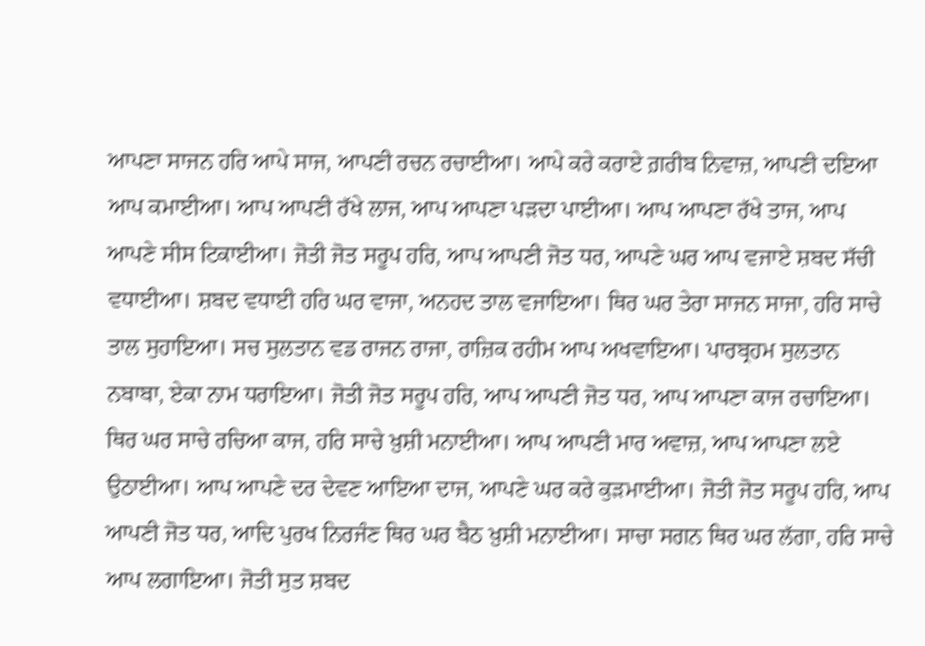ਆਪਣਾ ਸਾਜਨ ਹਰਿ ਆਪੇ ਸਾਜ, ਆਪਣੀ ਰਚਨ ਰਚਾਈਆ। ਆਪੇ ਕਰੇ ਕਰਾਏ ਗ਼ਰੀਬ ਨਿਵਾਜ਼, ਆਪਣੀ ਦਇਆ ਆਪ ਕਮਾਈਆ। ਆਪ ਆਪਣੀ ਰੱਖੇ ਲਾਜ, ਆਪ ਆਪਣਾ ਪੜਦਾ ਪਾਈਆ। ਆਪ ਆਪਣਾ ਰੱਖੇ ਤਾਜ, ਆਪ ਆਪਣੇ ਸੀਸ ਟਿਕਾਈਆ। ਜੋਤੀ ਜੋਤ ਸਰੂਪ ਹਰਿ, ਆਪ ਆਪਣੀ ਜੋਤ ਧਰ, ਆਪਣੇ ਘਰ ਆਪ ਵਜਾਏ ਸ਼ਬਦ ਸੱਚੀ ਵਧਾਈਆ। ਸ਼ਬਦ ਵਧਾਈ ਹਰਿ ਘਰ ਵਾਜਾ, ਅਨਹਦ ਤਾਲ ਵਜਾਇਆ। ਥਿਰ ਘਰ ਤੇਰਾ ਸਾਜਨ ਸਾਜਾ, ਹਰਿ ਸਾਚੇ ਤਾਲ ਸੁਹਾਇਆ। ਸਚ ਸੁਲਤਾਨ ਵਡ ਰਾਜਨ ਰਾਜਾ, ਰਾਜ਼ਿਕ ਰਹੀਮ ਆਪ ਅਖਵਾਇਆ। ਪਾਰਬ੍ਰਹਮ ਸੁਲਤਾਨ ਨਬਾਬਾ, ਏਕਾ ਨਾਮ ਧਰਾਇਆ। ਜੋਤੀ ਜੋਤ ਸਰੂਪ ਹਰਿ, ਆਪ ਆਪਣੀ ਜੋਤ ਧਰ, ਆਪ ਆਪਣਾ ਕਾਜ ਰਚਾਇਆ। ਥਿਰ ਘਰ ਸਾਚੇ ਰਚਿਆ ਕਾਜ, ਹਰਿ ਸਾਚੇ ਖ਼ੁਸ਼ੀ ਮਨਾਈਆ। ਆਪ ਆਪਣੀ ਮਾਰ ਅਵਾਜ਼, ਆਪ ਆਪਣਾ ਲਏ ਉਠਾਈਆ। ਆਪ ਆਪਣੇ ਦਰ ਦੇਵਣ ਆਇਆ ਦਾਜ, ਆਪਣੇ ਘਰ ਕਰੇ ਕੁੜਮਾਈਆ। ਜੋਤੀ ਜੋਤ ਸਰੂਪ ਹਰਿ, ਆਪ ਆਪਣੀ ਜੋਤ ਧਰ, ਆਦਿ ਪੁਰਖ ਨਿਰਜੰਣ ਥਿਰ ਘਰ ਬੈਠ ਖ਼ੁਸ਼ੀ ਮਨਾਈਆ। ਸਾਚਾ ਸਗਨ ਥਿਰ ਘਰ ਲੱਗਾ, ਹਰਿ ਸਾਚੇ ਆਪ ਲਗਾਇਆ। ਜੋਤੀ ਸੁਤ ਸ਼ਬਦ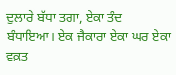ਦੁਲਾਰੇ ਬੱਧਾ ਤਗਾ, ਏਕਾ ਤੰਦ ਬੰਧਾਇਆ। ਏਕ ਜੈਕਾਰਾ ਏਕਾ ਘਰ ਏਕਾ ਵਕ਼ਤ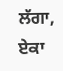ਲੱਗਾ, ਏਕਾ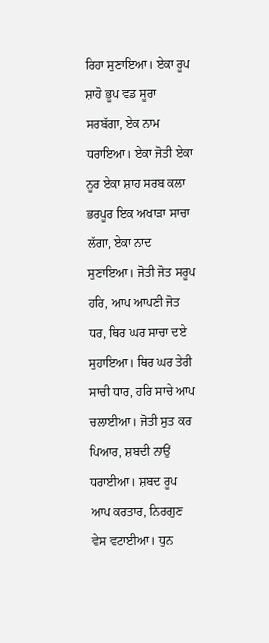ਰਿਹਾ ਸੁਣਾਇਆ। ਏਕਾ ਰੂਪ ਸ਼ਾਹੋ ਭੂਪ ਵਡ ਸੂਰਾ ਸਰਬੱਗਾ, ਏਕ ਨਾਮ ਧਰਾਇਆ। ਏਕਾ ਜੋਤੀ ਏਕਾ ਨੂਰ ਏਕਾ ਸ਼ਾਹ ਸਰਬ ਕਲਾ ਭਰਪੂਰ ਇਕ ਅਖਾੜਾ ਸਾਚਾ ਲੱਗਾ, ਏਕਾ ਨਾਦ ਸੁਣਾਇਆ। ਜੋਤੀ ਜੋਤ ਸਰੂਪ ਹਰਿ, ਆਪ ਆਪਣੀ ਜੋਤ ਧਰ, ਥਿਰ ਘਰ ਸਾਚਾ ਦਏ ਸੁਹਾਇਆ। ਥਿਰ ਘਰ ਤੇਰੀ ਸਾਚੀ ਧਾਰ, ਹਰਿ ਸਾਚੇ ਆਪ ਚਲਾਈਆ। ਜੋਤੀ ਸੁਤ ਕਰ ਪਿਆਰ, ਸ਼ਬਦੀ ਨਾਉਂ ਧਰਾਈਆ। ਸ਼ਬਦ ਰੂਪ ਆਪ ਕਰਤਾਰ, ਨਿਰਗੁਣ ਵੇਸ ਵਟਾਈਆ। ਧੁਨ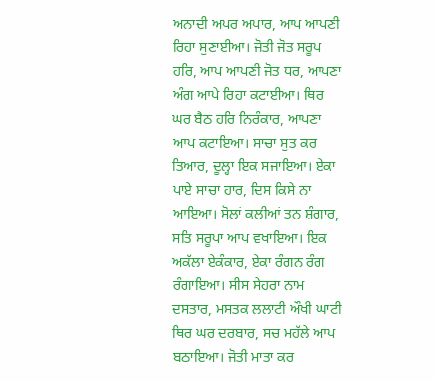ਅਨਾਦੀ ਅਪਰ ਅਪਾਰ, ਆਪ ਆਪਣੀ ਰਿਹਾ ਸੁਣਾਈਆ। ਜੋਤੀ ਜੋਤ ਸਰੂਪ ਹਰਿ, ਆਪ ਆਪਣੀ ਜੋਤ ਧਰ, ਆਪਣਾ ਅੰਗ ਆਪੇ ਰਿਹਾ ਕਟਾਈਆ। ਥਿਰ ਘਰ ਬੈਠ ਹਰਿ ਨਿਰੰਕਾਰ, ਆਪਣਾ ਆਪ ਕਟਾਇਆ। ਸਾਚਾ ਸੁਤ ਕਰ ਤਿਆਰ, ਦੂਲ੍ਹਾ ਇਕ ਸਜਾਇਆ। ਏਕਾ ਪਾਏ ਸਾਚਾ ਹਾਰ, ਦਿਸ ਕਿਸੇ ਨਾ ਆਇਆ। ਸੋਲਾਂ ਕਲੀਆਂ ਤਨ ਸ਼ੰਗਾਰ, ਸਤਿ ਸਰੂਪਾ ਆਪ ਵਖਾਇਆ। ਇਕ ਅਕੱਲਾ ਏਕੰਕਾਰ, ਏਕਾ ਰੰਗਨ ਰੰਗ ਰੰਗਾਇਆ। ਸੀਸ ਸੇਹਰਾ ਨਾਮ ਦਸਤਾਰ, ਮਸਤਕ ਲਲਾਟੀ ਔਖੀ ਘਾਟੀ ਥਿਰ ਘਰ ਦਰਬਾਰ, ਸਚ ਮਹੱਲੇ ਆਪ ਬਠਾਇਆ। ਜੋਤੀ ਮਾਤਾ ਕਰ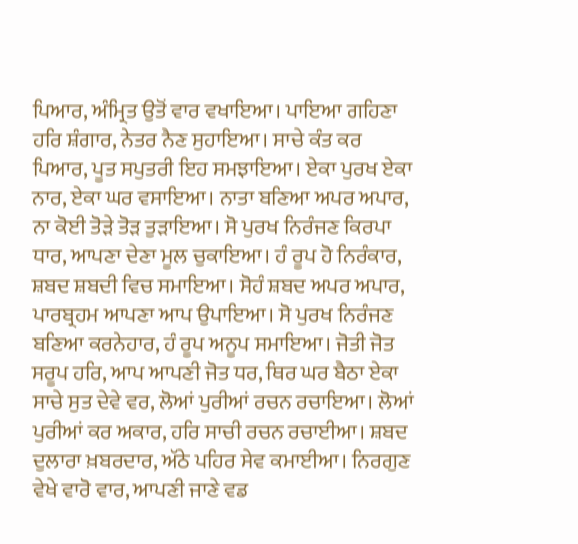ਪਿਆਰ, ਅੰਮ੍ਰਿਤ ਉਤੋਂ ਵਾਰ ਵਖਾਇਆ। ਪਾਇਆ ਗਹਿਣਾ ਹਰਿ ਸ਼ੰਗਾਰ, ਨੇਤਰ ਨੈਣ ਸੁਹਾਇਆ। ਸਾਚੇ ਕੰਤ ਕਰ ਪਿਆਰ, ਪੂਤ ਸਪੁਤਰੀ ਇਹ ਸਮਝਾਇਆ। ਏਕਾ ਪੁਰਖ ਏਕਾ ਨਾਰ, ਏਕਾ ਘਰ ਵਸਾਇਆ। ਨਾਤਾ ਬਣਿਆ ਅਪਰ ਅਪਾਰ, ਨਾ ਕੋਈ ਤੋੜੇ ਤੋੜ ਤੁੜਾਇਆ। ਸੋ ਪੁਰਖ ਨਿਰੰਜਣ ਕਿਰਪਾ ਧਾਰ, ਆਪਣਾ ਦੇਣਾ ਮੂਲ ਚੁਕਾਇਆ। ਹੰ ਰੂਪ ਹੋ ਨਿਰੰਕਾਰ, ਸ਼ਬਦ ਸ਼ਬਦੀ ਵਿਚ ਸਮਾਇਆ। ਸੋਹੰ ਸ਼ਬਦ ਅਪਰ ਅਪਾਰ, ਪਾਰਬ੍ਰਹਮ ਆਪਣਾ ਆਪ ਉਪਾਇਆ। ਸੋ ਪੁਰਖ ਨਿਰੰਜਣ ਬਣਿਆ ਕਰਨੇਹਾਰ, ਹੰ ਰੂਪ ਅਨੂਪ ਸਮਾਇਆ। ਜੋਤੀ ਜੋਤ ਸਰੂਪ ਹਰਿ, ਆਪ ਆਪਣੀ ਜੋਤ ਧਰ, ਥਿਰ ਘਰ ਬੈਠਾ ਏਕਾ ਸਾਚੇ ਸੁਤ ਦੇਵੇ ਵਰ, ਲੋਆਂ ਪੁਰੀਆਂ ਰਚਨ ਰਚਾਇਆ। ਲੋਆਂ ਪੁਰੀਆਂ ਕਰ ਅਕਾਰ, ਹਰਿ ਸਾਚੀ ਰਚਨ ਰਚਾਈਆ। ਸ਼ਬਦ ਦੁਲਾਰਾ ਖ਼ਬਰਦਾਰ, ਅੱਠੇ ਪਹਿਰ ਸੇਵ ਕਮਾਈਆ। ਨਿਰਗੁਣ ਵੇਖੇ ਵਾਰੋ ਵਾਰ, ਆਪਣੀ ਜਾਣੇ ਵਡ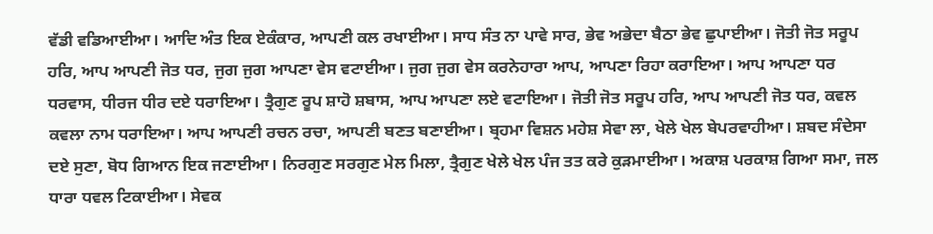ਵੱਡੀ ਵਡਿਆਈਆ। ਆਦਿ ਅੰਤ ਇਕ ਏਕੰਕਾਰ, ਆਪਣੀ ਕਲ ਰਖਾਈਆ। ਸਾਧ ਸੰਤ ਨਾ ਪਾਵੇ ਸਾਰ, ਭੇਵ ਅਭੇਦਾ ਬੈਠਾ ਭੇਵ ਛੁਪਾਈਆ। ਜੋਤੀ ਜੋਤ ਸਰੂਪ ਹਰਿ, ਆਪ ਆਪਣੀ ਜੋਤ ਧਰ, ਜੁਗ ਜੁਗ ਆਪਣਾ ਵੇਸ ਵਟਾਈਆ। ਜੁਗ ਜੁਗ ਵੇਸ ਕਰਨੇਹਾਰਾ ਆਪ, ਆਪਣਾ ਰਿਹਾ ਕਰਾਇਆ। ਆਪ ਆਪਣਾ ਧਰ ਧਰਵਾਸ, ਧੀਰਜ ਧੀਰ ਦਏ ਧਰਾਇਆ। ਤ੍ਰੈਗੁਣ ਰੂਪ ਸ਼ਾਹੋ ਸ਼ਬਾਸ, ਆਪ ਆਪਣਾ ਲਏ ਵਟਾਇਆ। ਜੋਤੀ ਜੋਤ ਸਰੂਪ ਹਰਿ, ਆਪ ਆਪਣੀ ਜੋਤ ਧਰ, ਕਵਲ ਕਵਲਾ ਨਾਮ ਧਰਾਇਆ। ਆਪ ਆਪਣੀ ਰਚਨ ਰਚਾ, ਆਪਣੀ ਬਣਤ ਬਣਾਈਆ। ਬ੍ਰਹਮਾ ਵਿਸ਼ਨ ਮਹੇਸ਼ ਸੇਵਾ ਲਾ, ਖੇਲੇ ਖੇਲ ਬੇਪਰਵਾਹੀਆ। ਸ਼ਬਦ ਸੰਦੇਸਾ ਦਏ ਸੁਣਾ, ਬੋਧ ਗਿਆਨ ਇਕ ਜਣਾਈਆ। ਨਿਰਗੁਣ ਸਰਗੁਣ ਮੇਲ ਮਿਲਾ, ਤ੍ਰੈਗੁਣ ਖੇਲੇ ਖੇਲ ਪੰਜ ਤਤ ਕਰੇ ਕੁੜਮਾਈਆ। ਅਕਾਸ਼ ਪਰਕਾਸ਼ ਗਿਆ ਸਮਾ, ਜਲ ਧਾਰਾ ਧਵਲ ਟਿਕਾਈਆ। ਸੇਵਕ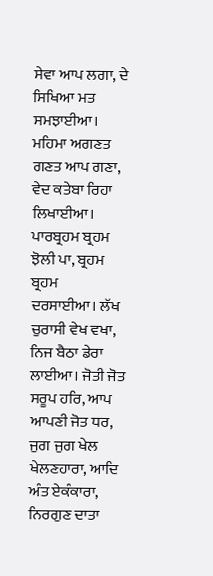ਸੇਵਾ ਆਪ ਲਗਾ, ਦੇ ਸਿਖਿਆ ਮਤ ਸਮਝਾਈਆ। ਮਹਿਮਾ ਅਗਣਤ ਗਣਤ ਆਪ ਗਣਾ, ਵੇਦ ਕਤੇਬਾ ਰਿਹਾ ਲਿਖਾਈਆ। ਪਾਰਬ੍ਰਹਮ ਬ੍ਰਹਮ ਝੋਲੀ ਪਾ, ਬ੍ਰਹਮ ਬ੍ਰਹਮ ਦਰਸਾਈਆ। ਲੱਖ ਚੁਰਾਸੀ ਵੇਖ ਵਖਾ, ਨਿਜ ਬੈਠਾ ਡੇਰਾ ਲਾਈਆ। ਜੋਤੀ ਜੋਤ ਸਰੂਪ ਹਰਿ, ਆਪ ਆਪਣੀ ਜੋਤ ਧਰ, ਜੁਗ ਜੁਗ ਖੇਲ ਖੇਲਣਹਾਰਾ, ਆਦਿ ਅੰਤ ਏਕੰਕਾਰਾ, ਨਿਰਗੁਣ ਦਾਤਾ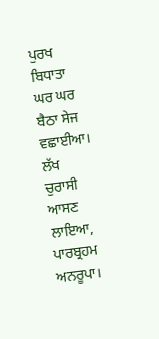ਪੁਰਖ ਬਿਧਾਤਾ ਘਰ ਘਰ ਬੈਠਾ ਸੇਜ ਵਛਾਈਆ। ਲੱਖ ਚੁਰਾਸੀ ਆਸਣ ਲਾਇਆ, ਪਾਰਬ੍ਰਹਮ ਅਨਰੂਪਾ।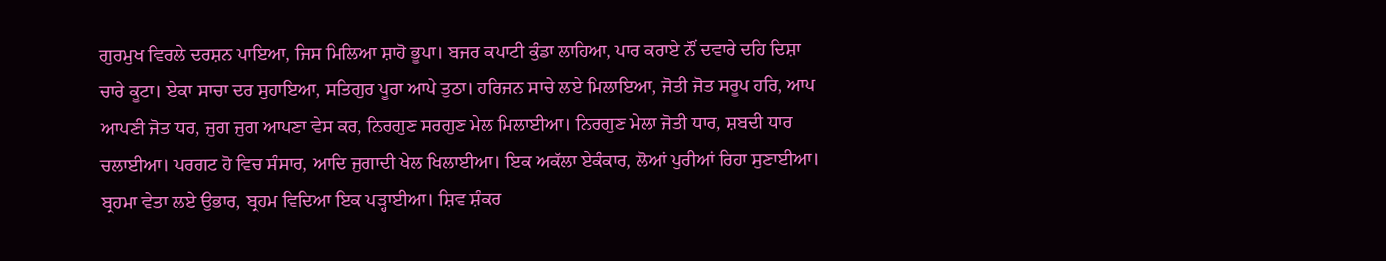ਗੁਰਮੁਖ ਵਿਰਲੇ ਦਰਸ਼ਨ ਪਾਇਆ, ਜਿਸ ਮਿਲਿਆ ਸ਼ਾਹੋ ਭੂਪਾ। ਬਜਰ ਕਪਾਟੀ ਕੁੰਡਾ ਲਾਹਿਆ, ਪਾਰ ਕਰਾਏ ਨੌਂ ਦਵਾਰੇ ਦਹਿ ਦਿਸ਼ਾ ਚਾਰੇ ਕੂਟਾ। ਏਕਾ ਸਾਚਾ ਦਰ ਸੁਹਾਇਆ, ਸਤਿਗੁਰ ਪੂਰਾ ਆਪੇ ਤੁਠਾ। ਹਰਿਜਨ ਸਾਚੇ ਲਏ ਮਿਲਾਇਆ, ਜੋਤੀ ਜੋਤ ਸਰੂਪ ਹਰਿ, ਆਪ ਆਪਣੀ ਜੋਤ ਧਰ, ਜੁਗ ਜੁਗ ਆਪਣਾ ਵੇਸ ਕਰ, ਨਿਰਗੁਣ ਸਰਗੁਣ ਮੇਲ ਮਿਲਾਈਆ। ਨਿਰਗੁਣ ਮੇਲਾ ਜੋਤੀ ਧਾਰ, ਸ਼ਬਦੀ ਧਾਰ ਚਲਾਈਆ। ਪਰਗਟ ਹੋ ਵਿਚ ਸੰਸਾਰ, ਆਦਿ ਜੁਗਾਦੀ ਖੇਲ ਖਿਲਾਈਆ। ਇਕ ਅਕੱਲਾ ਏਕੰਕਾਰ, ਲੋਆਂ ਪੁਰੀਆਂ ਰਿਹਾ ਸੁਣਾਈਆ। ਬ੍ਰਹਮਾ ਵੇਤਾ ਲਏ ਉਭਾਰ, ਬ੍ਰਹਮ ਵਿਦਿਆ ਇਕ ਪੜ੍ਹਾਈਆ। ਸ਼ਿਵ ਸ਼ੰਕਰ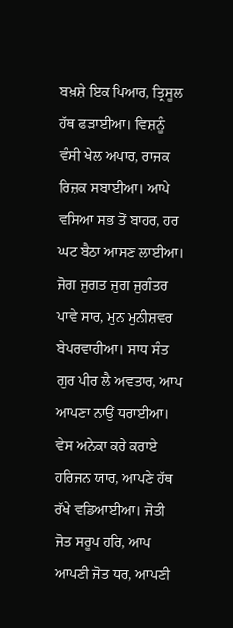ਬਖ਼ਸ਼ੇ ਇਕ ਪਿਆਰ, ਤ੍ਰਿਸੂਲ ਹੱਥ ਫੜਾਈਆ। ਵਿਸ਼ਨੂੰ ਵੰਸੀ ਖੇਲ ਅਪਾਰ, ਰਾਜਕ ਰਿਜ਼ਕ ਸਬਾਈਆ। ਆਪੇ ਵਸਿਆ ਸਭ ਤੋਂ ਬਾਹਰ, ਹਰ ਘਟ ਬੈਠਾ ਆਸਣ ਲਾਈਆ। ਜੋਗ ਜੁਗਤ ਜੁਗ ਜੁਗੰਤਰ ਪਾਵੇ ਸਾਰ, ਮੁਨ ਮੁਨੀਸ਼ਵਰ ਬੇਪਰਵਾਹੀਆ। ਸਾਧ ਸੰਤ ਗੁਰ ਪੀਰ ਲੈ ਅਵਤਾਰ, ਆਪ ਆਪਣਾ ਨਾਉਂ ਧਰਾਈਆ। ਵੇਸ ਅਨੇਕਾ ਕਰੇ ਕਰਾਏ ਹਰਿਜਨ ਯਾਰ, ਆਪਣੇ ਹੱਥ ਰੱਖੇ ਵਡਿਆਈਆ। ਜੋਤੀ ਜੋਤ ਸਰੂਪ ਹਰਿ, ਆਪ ਆਪਣੀ ਜੋਤ ਧਰ, ਆਪਣੀ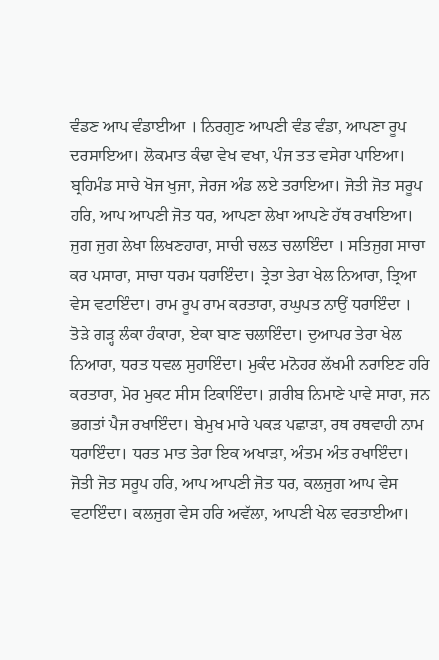ਵੰਡਣ ਆਪ ਵੰਡਾਈਆ । ਨਿਰਗੁਣ ਆਪਣੀ ਵੰਡ ਵੰਡਾ, ਆਪਣਾ ਰੂਪ ਦਰਸਾਇਆ। ਲੋਕਮਾਤ ਕੰਢਾ ਵੇਖ ਵਖਾ, ਪੰਜ ਤਤ ਵਸੇਰਾ ਪਾਇਆ। ਬ੍ਰਹਿਮੰਡ ਸਾਚੇ ਖੋਜ ਖੁਜਾ, ਜੇਰਜ ਅੰਡ ਲਏ ਤਰਾਇਆ। ਜੋਤੀ ਜੋਤ ਸਰੂਪ ਹਰਿ, ਆਪ ਆਪਣੀ ਜੋਤ ਧਰ, ਆਪਣਾ ਲੇਖਾ ਆਪਣੇ ਹੱਥ ਰਖਾਇਆ। ਜੁਗ ਜੁਗ ਲੇਖਾ ਲਿਖਣਹਾਰਾ, ਸਾਚੀ ਚਲਤ ਚਲਾਇੰਦਾ । ਸਤਿਜੁਗ ਸਾਚਾ ਕਰ ਪਸਾਰਾ, ਸਾਚਾ ਧਰਮ ਧਰਾਇੰਦਾ। ਤ੍ਰੇਤਾ ਤੇਰਾ ਖੇਲ ਨਿਆਰਾ, ਤ੍ਰਿਆ ਵੇਸ ਵਟਾਇੰਦਾ। ਰਾਮ ਰੂਪ ਰਾਮ ਕਰਤਾਰਾ, ਰਘੁਪਤ ਨਾਉਂ ਧਰਾਇੰਦਾ । ਤੋੜੇ ਗੜ੍ਹ ਲੰਕਾ ਹੰਕਾਰਾ, ਏਕਾ ਬਾਣ ਚਲਾਇੰਦਾ। ਦੁਆਪਰ ਤੇਰਾ ਖੇਲ ਨਿਆਰਾ, ਧਰਤ ਧਵਲ ਸੁਹਾਇੰਦਾ। ਮੁਕੰਦ ਮਨੋਹਰ ਲੱਖਮੀ ਨਰਾਇਣ ਹਰਿ ਕਰਤਾਰਾ, ਮੋਰ ਮੁਕਟ ਸੀਸ ਟਿਕਾਇੰਦਾ। ਗ਼ਰੀਬ ਨਿਮਾਣੇ ਪਾਵੇ ਸਾਰਾ, ਜਨ ਭਗਤਾਂ ਪੈਜ ਰਖਾਇੰਦਾ। ਬੇਮੁਖ ਮਾਰੇ ਪਕੜ ਪਛਾੜਾ, ਰਥ ਰਥਵਾਹੀ ਨਾਮ ਧਰਾਇੰਦਾ। ਧਰਤ ਮਾਤ ਤੇਰਾ ਇਕ ਅਖਾੜਾ, ਅੰਤਮ ਅੰਤ ਰਖਾਇੰਦਾ। ਜੋਤੀ ਜੋਤ ਸਰੂਪ ਹਰਿ, ਆਪ ਆਪਣੀ ਜੋਤ ਧਰ, ਕਲਜੁਗ ਆਪ ਵੇਸ ਵਟਾਇੰਦਾ। ਕਲਜੁਗ ਵੇਸ ਹਰਿ ਅਵੱਲਾ, ਆਪਣੀ ਖੇਲ ਵਰਤਾਈਆ।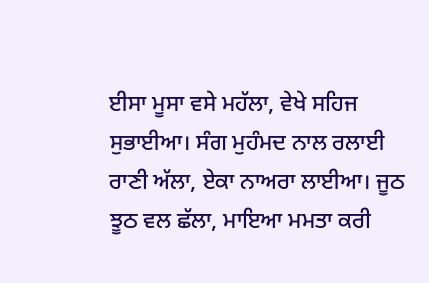ਈਸਾ ਮੂਸਾ ਵਸੇ ਮਹੱਲਾ, ਵੇਖੇ ਸਹਿਜ ਸੁਭਾਈਆ। ਸੰਗ ਮੁਹੰਮਦ ਨਾਲ ਰਲਾਈ ਰਾਣੀ ਅੱਲਾ, ਏਕਾ ਨਾਅਰਾ ਲਾਈਆ। ਜੂਠ ਝੂਠ ਵਲ ਛੱਲਾ, ਮਾਇਆ ਮਮਤਾ ਕਰੀ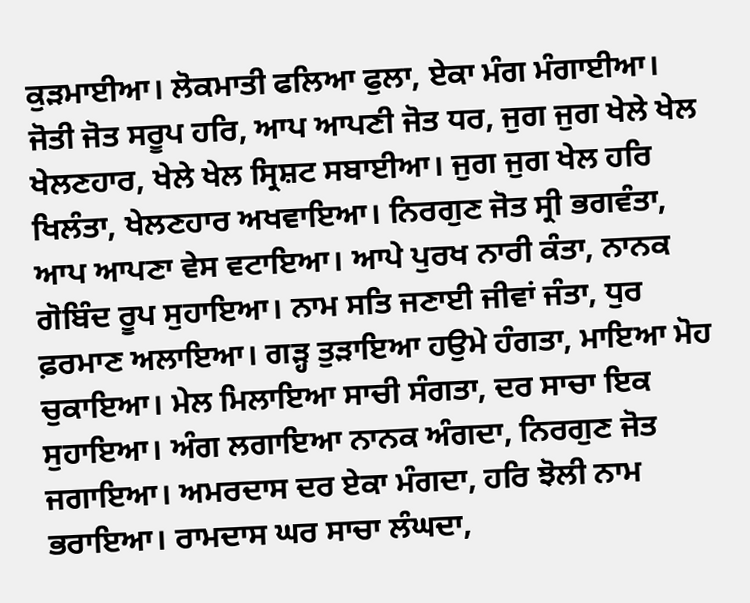ਕੁੜਮਾਈਆ। ਲੋਕਮਾਤੀ ਫਲਿਆ ਫੁਲਾ, ਏਕਾ ਮੰਗ ਮੰਗਾਈਆ। ਜੋਤੀ ਜੋਤ ਸਰੂਪ ਹਰਿ, ਆਪ ਆਪਣੀ ਜੋਤ ਧਰ, ਜੁਗ ਜੁਗ ਖੇਲੇ ਖੇਲ ਖੇਲਣਹਾਰ, ਖੇਲੇ ਖੇਲ ਸ੍ਰਿਸ਼ਟ ਸਬਾਈਆ। ਜੁਗ ਜੁਗ ਖੇਲ ਹਰਿ ਖਿਲੰਤਾ, ਖੇਲਣਹਾਰ ਅਖਵਾਇਆ। ਨਿਰਗੁਣ ਜੋਤ ਸ੍ਰੀ ਭਗਵੰਤਾ, ਆਪ ਆਪਣਾ ਵੇਸ ਵਟਾਇਆ। ਆਪੇ ਪੁਰਖ ਨਾਰੀ ਕੰਤਾ, ਨਾਨਕ ਗੋਬਿੰਦ ਰੂਪ ਸੁਹਾਇਆ। ਨਾਮ ਸਤਿ ਜਣਾਈ ਜੀਵਾਂ ਜੰਤਾ, ਧੁਰ ਫ਼ਰਮਾਣ ਅਲਾਇਆ। ਗੜ੍ਹ ਤੁੜਾਇਆ ਹਉਮੇ ਹੰਗਤਾ, ਮਾਇਆ ਮੋਹ ਚੁਕਾਇਆ। ਮੇਲ ਮਿਲਾਇਆ ਸਾਚੀ ਸੰਗਤਾ, ਦਰ ਸਾਚਾ ਇਕ ਸੁਹਾਇਆ। ਅੰਗ ਲਗਾਇਆ ਨਾਨਕ ਅੰਗਦਾ, ਨਿਰਗੁਣ ਜੋਤ ਜਗਾਇਆ। ਅਮਰਦਾਸ ਦਰ ਏਕਾ ਮੰਗਦਾ, ਹਰਿ ਝੋਲੀ ਨਾਮ ਭਰਾਇਆ। ਰਾਮਦਾਸ ਘਰ ਸਾਚਾ ਲੰਘਦਾ,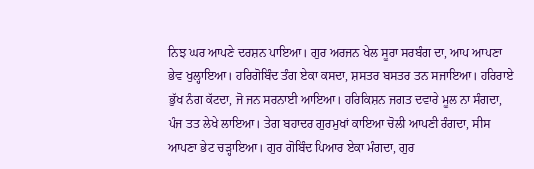ਨਿਝ ਘਰ ਆਪਣੇ ਦਰਸ਼ਨ ਪਾਇਆ। ਗੁਰ ਅਰਜਨ ਖੇਲ ਸੂਰਾ ਸਰਬੰਗ ਦਾ, ਆਪ ਆਪਣਾ ਭੇਵ ਖੁਲ੍ਹਾਇਆ। ਹਰਿਗੋਬਿੰਦ ਤੰਗ ਏਕਾ ਕਸਦਾ, ਸ਼ਸਤਰ ਬਸਤਰ ਤਨ ਸਜਾਇਆ। ਹਰਿਰਾਏ ਭੁੱਖ ਨੰਗ ਕੱਟਦਾ, ਜੋ ਜਨ ਸਰਨਾਈ ਆਇਆ। ਹਰਿਕਿਸ਼ਨ ਜਗਤ ਦਵਾਰੇ ਮੂਲ ਨਾ ਸੰਗਦਾ, ਪੰਜ ਤਤ ਲੇਖੇ ਲਾਇਆ। ਤੇਗ ਬਹਾਦਰ ਗੁਰਮੁਖਾਂ ਕਾਇਆ ਚੋਲੀ ਆਪਣੀ ਰੰਗਦਾ, ਸੀਸ ਆਪਣਾ ਭੇਟ ਚੜ੍ਹਾਇਆ। ਗੁਰ ਗੋਬਿੰਦ ਪਿਆਰ ਏਕਾ ਮੰਗਦਾ, ਗੁਰ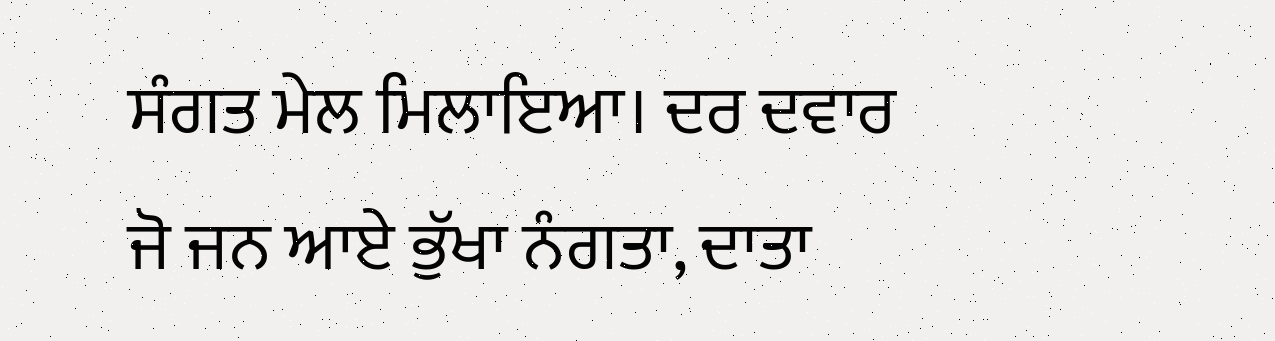ਸੰਗਤ ਮੇਲ ਮਿਲਾਇਆ। ਦਰ ਦਵਾਰ ਜੋ ਜਨ ਆਏ ਭੁੱਖਾ ਨੰਗਤਾ, ਦਾਤਾ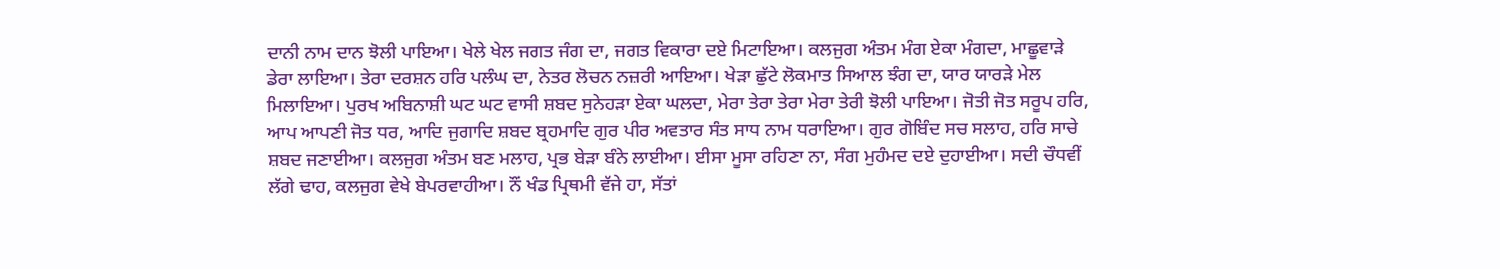ਦਾਨੀ ਨਾਮ ਦਾਨ ਝੋਲੀ ਪਾਇਆ। ਖੇਲੇ ਖੇਲ ਜਗਤ ਜੰਗ ਦਾ, ਜਗਤ ਵਿਕਾਰਾ ਦਏ ਮਿਟਾਇਆ। ਕਲਜੁਗ ਅੰਤਮ ਮੰਗ ਏਕਾ ਮੰਗਦਾ, ਮਾਛੂਵਾੜੇ ਡੇਰਾ ਲਾਇਆ। ਤੇਰਾ ਦਰਸ਼ਨ ਹਰਿ ਪਲੰਘ ਦਾ, ਨੇਤਰ ਲੋਚਨ ਨਜ਼ਰੀ ਆਇਆ। ਖੇੜਾ ਛੁੱਟੇ ਲੋਕਮਾਤ ਸਿਆਲ ਝੰਗ ਦਾ, ਯਾਰ ਯਾਰੜੇ ਮੇਲ ਮਿਲਾਇਆ। ਪੁਰਖ ਅਬਿਨਾਸ਼ੀ ਘਟ ਘਟ ਵਾਸੀ ਸ਼ਬਦ ਸੁਨੇਹੜਾ ਏਕਾ ਘਲਦਾ, ਮੇਰਾ ਤੇਰਾ ਤੇਰਾ ਮੇਰਾ ਤੇਰੀ ਝੋਲੀ ਪਾਇਆ। ਜੋਤੀ ਜੋਤ ਸਰੂਪ ਹਰਿ, ਆਪ ਆਪਣੀ ਜੋਤ ਧਰ, ਆਦਿ ਜੁਗਾਦਿ ਸ਼ਬਦ ਬ੍ਰਹਮਾਦਿ ਗੁਰ ਪੀਰ ਅਵਤਾਰ ਸੰਤ ਸਾਧ ਨਾਮ ਧਰਾਇਆ। ਗੁਰ ਗੋਬਿੰਦ ਸਚ ਸਲਾਹ, ਹਰਿ ਸਾਚੇ ਸ਼ਬਦ ਜਣਾਈਆ। ਕਲਜੁਗ ਅੰਤਮ ਬਣ ਮਲਾਹ, ਪ੍ਰਭ ਬੇੜਾ ਬੰਨੇ ਲਾਈਆ। ਈਸਾ ਮੂਸਾ ਰਹਿਣਾ ਨਾ, ਸੰਗ ਮੁਹੰਮਦ ਦਏ ਦੁਹਾਈਆ। ਸਦੀ ਚੌਧਵੀਂ ਲੱਗੇ ਢਾਹ, ਕਲਜੁਗ ਵੇਖੇ ਬੇਪਰਵਾਹੀਆ। ਨੌਂ ਖੰਡ ਪ੍ਰਿਥਮੀ ਵੱਜੇ ਹਾ, ਸੱਤਾਂ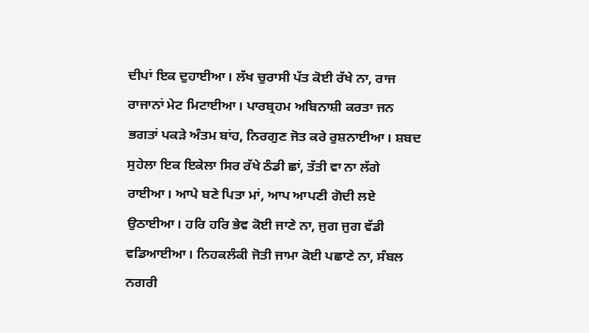ਦੀਪਾਂ ਇਕ ਦੁਹਾਈਆ। ਲੱਖ ਚੁਰਾਸੀ ਪੱਤ ਕੋਈ ਰੱਖੇ ਨਾ, ਰਾਜ ਰਾਜਾਨਾਂ ਮੇਟ ਮਿਟਾਈਆ। ਪਾਰਬ੍ਰਹਮ ਅਬਿਨਾਸ਼ੀ ਕਰਤਾ ਜਨ ਭਗਤਾਂ ਪਕੜੇ ਅੰਤਮ ਬਾਂਹ, ਨਿਰਗੁਣ ਜੋਤ ਕਰੇ ਰੁਸ਼ਨਾਈਆ। ਸ਼ਬਦ ਸੁਹੇਲਾ ਇਕ ਇਕੇਲਾ ਸਿਰ ਰੱਖੇ ਠੰਡੀ ਛਾਂ, ਤੱਤੀ ਵਾ ਨਾ ਲੱਗੇ ਰਾਈਆ। ਆਪੇ ਬਣੇ ਪਿਤਾ ਮਾਂ, ਆਪ ਆਪਣੀ ਗੋਦੀ ਲਏ ਉਠਾਈਆ। ਹਰਿ ਹਰਿ ਭੇਵ ਕੋਈ ਜਾਣੇ ਨਾ, ਜੁਗ ਜੁਗ ਵੱਡੀ ਵਡਿਆਈਆ। ਨਿਹਕਲੰਕੀ ਜੋਤੀ ਜਾਮਾ ਕੋਈ ਪਛਾਣੇ ਨਾ, ਸੰਬਲ ਨਗਰੀ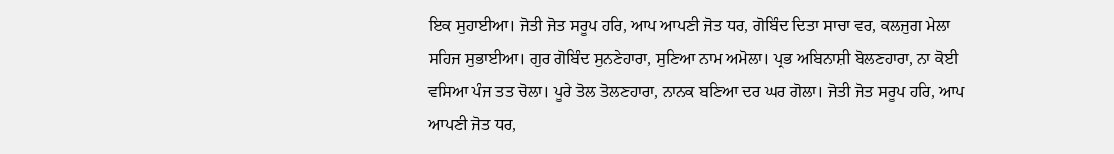ਇਕ ਸੁਹਾਈਆ। ਜੋਤੀ ਜੋਤ ਸਰੂਪ ਹਰਿ, ਆਪ ਆਪਣੀ ਜੋਤ ਧਰ, ਗੋਬਿੰਦ ਦਿਤਾ ਸਾਚਾ ਵਰ, ਕਲਜੁਗ ਮੇਲਾ ਸਹਿਜ ਸੁਭਾਈਆ। ਗੁਰ ਗੋਬਿੰਦ ਸੁਨਣੇਹਾਰਾ, ਸੁਣਿਆ ਨਾਮ ਅਮੋਲਾ। ਪ੍ਰਭ ਅਬਿਨਾਸ਼ੀ ਬੋਲਣਹਾਰਾ, ਨਾ ਕੋਈ ਵਸਿਆ ਪੰਜ ਤਤ ਚੋਲਾ। ਪੂਰੇ ਤੋਲ ਤੋਲਣਹਾਰਾ, ਨਾਨਕ ਬਣਿਆ ਦਰ ਘਰ ਗੋਲਾ। ਜੋਤੀ ਜੋਤ ਸਰੂਪ ਹਰਿ, ਆਪ ਆਪਣੀ ਜੋਤ ਧਰ,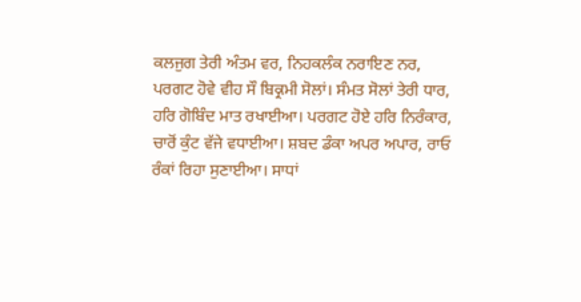ਕਲਜੁਗ ਤੇਰੀ ਅੰਤਮ ਵਰ, ਨਿਹਕਲੰਕ ਨਰਾਇਣ ਨਰ, ਪਰਗਟ ਹੋਵੇ ਵੀਹ ਸੌ ਬਿਕ੍ਰਮੀ ਸੋਲਾਂ। ਸੰਮਤ ਸੋਲਾਂ ਤੇਰੀ ਧਾਰ, ਹਰਿ ਗੋਬਿੰਦ ਮਾਤ ਰਖਾਈਆ। ਪਰਗਟ ਹੋਏ ਹਰਿ ਨਿਰੰਕਾਰ, ਚਾਰੋਂ ਕੁੰਟ ਵੱਜੇ ਵਧਾਈਆ। ਸ਼ਬਦ ਡੰਕਾ ਅਪਰ ਅਪਾਰ, ਰਾਓ ਰੰਕਾਂ ਰਿਹਾ ਸੁਣਾਈਆ। ਸਾਧਾਂ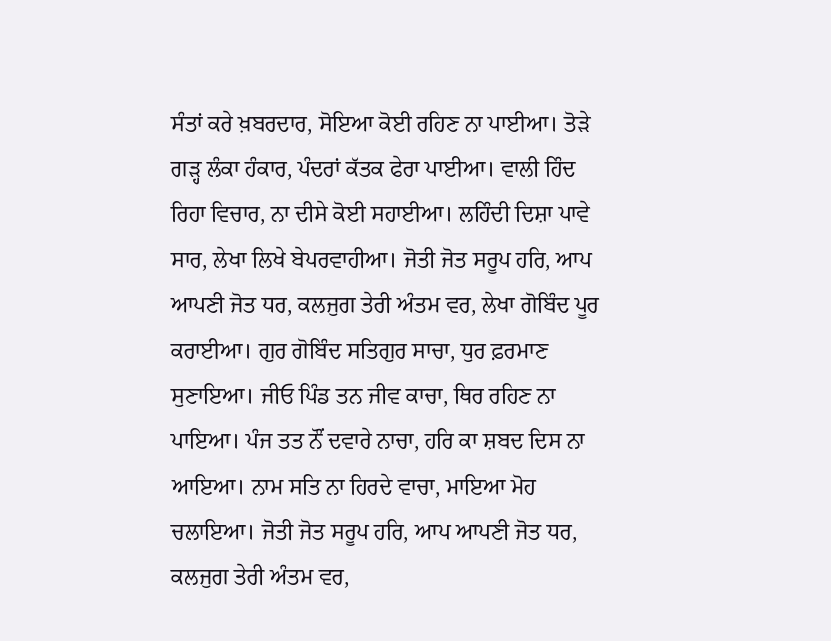ਸੰਤਾਂ ਕਰੇ ਖ਼ਬਰਦਾਰ, ਸੋਇਆ ਕੋਈ ਰਹਿਣ ਨਾ ਪਾਈਆ। ਤੋੜੇ ਗੜ੍ਹ ਲੰਕਾ ਹੰਕਾਰ, ਪੰਦਰਾਂ ਕੱਤਕ ਫੇਰਾ ਪਾਈਆ। ਵਾਲੀ ਹਿੰਦ ਰਿਹਾ ਵਿਚਾਰ, ਨਾ ਦੀਸੇ ਕੋਈ ਸਹਾਈਆ। ਲਹਿੰਦੀ ਦਿਸ਼ਾ ਪਾਵੇ ਸਾਰ, ਲੇਖਾ ਲਿਖੇ ਬੇਪਰਵਾਹੀਆ। ਜੋਤੀ ਜੋਤ ਸਰੂਪ ਹਰਿ, ਆਪ ਆਪਣੀ ਜੋਤ ਧਰ, ਕਲਜੁਗ ਤੇਰੀ ਅੰਤਮ ਵਰ, ਲੇਖਾ ਗੋਬਿੰਦ ਪੂਰ ਕਰਾਈਆ। ਗੁਰ ਗੋਬਿੰਦ ਸਤਿਗੁਰ ਸਾਚਾ, ਧੁਰ ਫ਼ਰਮਾਣ ਸੁਣਾਇਆ। ਜੀਓ ਪਿੰਡ ਤਨ ਜੀਵ ਕਾਚਾ, ਥਿਰ ਰਹਿਣ ਨਾ ਪਾਇਆ। ਪੰਜ ਤਤ ਨੌਂ ਦਵਾਰੇ ਨਾਚਾ, ਹਰਿ ਕਾ ਸ਼ਬਦ ਦਿਸ ਨਾ ਆਇਆ। ਨਾਮ ਸਤਿ ਨਾ ਹਿਰਦੇ ਵਾਚਾ, ਮਾਇਆ ਮੋਹ ਚਲਾਇਆ। ਜੋਤੀ ਜੋਤ ਸਰੂਪ ਹਰਿ, ਆਪ ਆਪਣੀ ਜੋਤ ਧਰ, ਕਲਜੁਗ ਤੇਰੀ ਅੰਤਮ ਵਰ,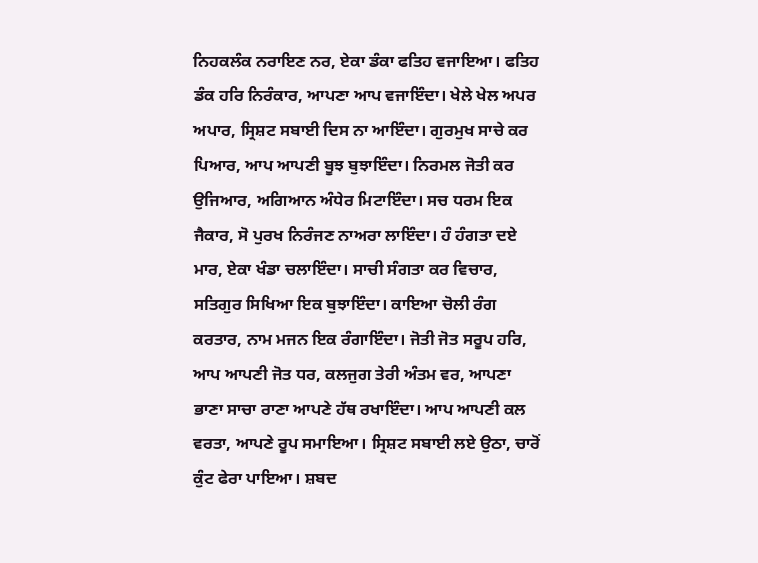ਨਿਹਕਲੰਕ ਨਰਾਇਣ ਨਰ, ਏਕਾ ਡੰਕਾ ਫਤਿਹ ਵਜਾਇਆ। ਫਤਿਹ ਡੰਕ ਹਰਿ ਨਿਰੰਕਾਰ, ਆਪਣਾ ਆਪ ਵਜਾਇੰਦਾ। ਖੇਲੇ ਖੇਲ ਅਪਰ ਅਪਾਰ, ਸ੍ਰਿਸ਼ਟ ਸਬਾਈ ਦਿਸ ਨਾ ਆਇੰਦਾ। ਗੁਰਮੁਖ ਸਾਚੇ ਕਰ ਪਿਆਰ, ਆਪ ਆਪਣੀ ਬੂਝ ਬੁਝਾਇੰਦਾ। ਨਿਰਮਲ ਜੋਤੀ ਕਰ ਉਜਿਆਰ, ਅਗਿਆਨ ਅੰਧੇਰ ਮਿਟਾਇੰਦਾ। ਸਚ ਧਰਮ ਇਕ ਜੈਕਾਰ, ਸੋ ਪੁਰਖ ਨਿਰੰਜਣ ਨਾਅਰਾ ਲਾਇੰਦਾ। ਹੰ ਹੰਗਤਾ ਦਏ ਮਾਰ, ਏਕਾ ਖੰਡਾ ਚਲਾਇੰਦਾ। ਸਾਚੀ ਸੰਗਤਾ ਕਰ ਵਿਚਾਰ, ਸਤਿਗੁਰ ਸਿਖਿਆ ਇਕ ਬੁਝਾਇੰਦਾ। ਕਾਇਆ ਚੋਲੀ ਰੰਗ ਕਰਤਾਰ, ਨਾਮ ਮਜਨ ਇਕ ਰੰਗਾਇੰਦਾ। ਜੋਤੀ ਜੋਤ ਸਰੂਪ ਹਰਿ, ਆਪ ਆਪਣੀ ਜੋਤ ਧਰ, ਕਲਜੁਗ ਤੇਰੀ ਅੰਤਮ ਵਰ, ਆਪਣਾ ਭਾਣਾ ਸਾਚਾ ਰਾਣਾ ਆਪਣੇ ਹੱਥ ਰਖਾਇੰਦਾ। ਆਪ ਆਪਣੀ ਕਲ ਵਰਤਾ, ਆਪਣੇ ਰੂਪ ਸਮਾਇਆ। ਸ੍ਰਿਸ਼ਟ ਸਬਾਈ ਲਏ ਉਠਾ, ਚਾਰੋਂ ਕੁੰਟ ਫੇਰਾ ਪਾਇਆ। ਸ਼ਬਦ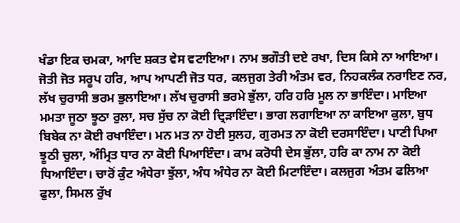ਖੰਡਾ ਇਕ ਚਮਕਾ, ਆਦਿ ਸ਼ਕਤ ਵੇਸ ਵਟਾਇਆ। ਨਾਮ ਭਗੌਤੀ ਦਏ ਰਖਾ, ਦਿਸ ਕਿਸੇ ਨਾ ਆਇਆ। ਜੋਤੀ ਜੋਤ ਸਰੂਪ ਹਰਿ, ਆਪ ਆਪਣੀ ਜੋਤ ਧਰ, ਕਲਜੁਗ ਤੇਰੀ ਅੰਤਮ ਵਰ, ਨਿਹਕਲੰਕ ਨਰਾਇਣ ਨਰ, ਲੱਖ ਚੁਰਾਸੀ ਭਰਮ ਭੁਲਾਇਆ। ਲੱਖ ਚੁਰਾਸੀ ਭਰਮੇ ਭੁੱਲਾ, ਹਰਿ ਹਰਿ ਮੂਲ ਨਾ ਭਾਇੰਦਾ। ਮਾਇਆ ਮਮਤਾ ਜੂਠਾ ਝੂਠਾ ਰੁਲਾ, ਸਚ ਸੁੱਚ ਨਾ ਕੋਈ ਦ੍ਰਿੜਾਇੰਦਾ। ਭਾਗ ਲਗਾਇਆ ਨਾ ਕਾਇਆ ਕੁਲਾ, ਬੁਧ ਬਿਬੇਕ ਨਾ ਕੋਈ ਰਖਾਇੰਦਾ। ਮਨ ਮਤ ਨਾ ਹੋਈ ਸੁਲਹ, ਗੁਰਮਤ ਨਾ ਕੋਈ ਦਰਸਾਇੰਦਾ। ਪਾਣੀ ਪਿਆ ਝੂਠੀ ਚੁਲਾ, ਅੰਮ੍ਰਿਤ ਧਾਰ ਨਾ ਕੋਈ ਪਿਆਇੰਦਾ। ਕਾਮ ਕਰੋਧੀ ਦੇਸ ਭੁੱਲਾ, ਹਰਿ ਕਾ ਨਾਮ ਨਾ ਕੋਈ ਧਿਆਇੰਦਾ। ਚਾਰੋਂ ਕੁੰਟ ਅੰਧੇਰਾ ਝੁੱਲਾ, ਅੰਧ ਅੰਧੇਰ ਨਾ ਕੋਈ ਮਿਟਾਇੰਦਾ। ਕਲਜੁਗ ਅੰਤਮ ਫਲਿਆ ਫੁਲਾ, ਸਿਮਲ ਰੁੱਖ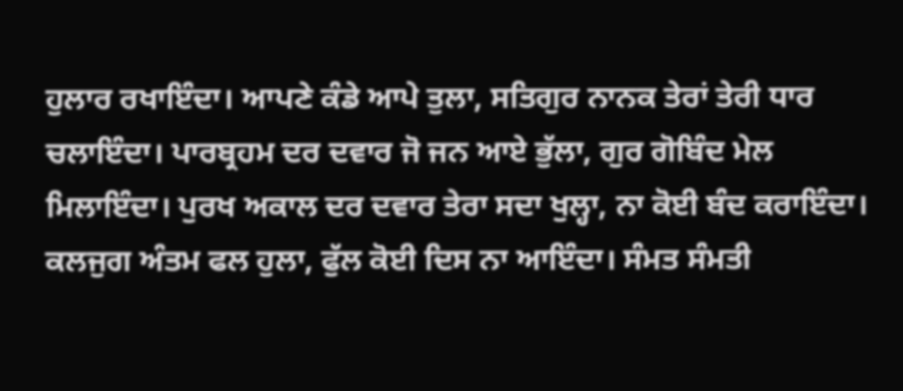ਹੁਲਾਰ ਰਖਾਇੰਦਾ। ਆਪਣੇ ਕੰਡੇ ਆਪੇ ਤੁਲਾ, ਸਤਿਗੁਰ ਨਾਨਕ ਤੇਰਾਂ ਤੇਰੀ ਧਾਰ ਚਲਾਇੰਦਾ। ਪਾਰਬ੍ਰਹਮ ਦਰ ਦਵਾਰ ਜੋ ਜਨ ਆਏ ਭੁੱਲਾ, ਗੁਰ ਗੋਬਿੰਦ ਮੇਲ ਮਿਲਾਇੰਦਾ। ਪੁਰਖ ਅਕਾਲ ਦਰ ਦਵਾਰ ਤੇਰਾ ਸਦਾ ਖੁਲ੍ਹਾ, ਨਾ ਕੋਈ ਬੰਦ ਕਰਾਇੰਦਾ। ਕਲਜੁਗ ਅੰਤਮ ਫਲ ਹੁਲਾ, ਫੁੱਲ ਕੋਈ ਦਿਸ ਨਾ ਆਇੰਦਾ। ਸੰਮਤ ਸੰਮਤੀ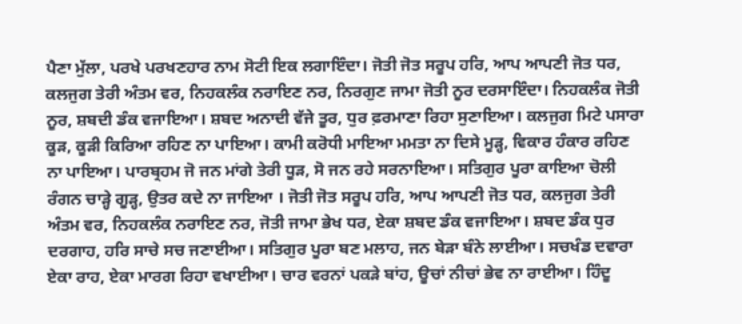ਪੈਣਾ ਮੁੱਲਾ, ਪਰਖੇ ਪਰਖਣਹਾਰ ਨਾਮ ਸੋਟੀ ਇਕ ਲਗਾਇੰਦਾ। ਜੋਤੀ ਜੋਤ ਸਰੂਪ ਹਰਿ, ਆਪ ਆਪਣੀ ਜੋਤ ਧਰ, ਕਲਜੁਗ ਤੇਰੀ ਅੰਤਮ ਵਰ, ਨਿਹਕਲੰਕ ਨਰਾਇਣ ਨਰ, ਨਿਰਗੁਣ ਜਾਮਾ ਜੋਤੀ ਨੂਰ ਦਰਸਾਇੰਦਾ। ਨਿਹਕਲੰਕ ਜੋਤੀ ਨੂਰ, ਸ਼ਬਦੀ ਡੰਕ ਵਜਾਇਆ। ਸ਼ਬਦ ਅਨਾਦੀ ਵੱਜੇ ਤੂਰ, ਧੁਰ ਫ਼ਰਮਾਣਾ ਰਿਹਾ ਸੁਣਾਇਆ। ਕਲਜੁਗ ਮਿਟੇ ਪਸਾਰਾ ਕੂੜ, ਕੂੜੀ ਕਿਰਿਆ ਰਹਿਣ ਨਾ ਪਾਇਆ। ਕਾਮੀ ਕਰੋਧੀ ਮਾਇਆ ਮਮਤਾ ਨਾ ਦਿਸੇ ਮੂੜ੍ਹ, ਵਿਕਾਰ ਹੰਕਾਰ ਰਹਿਣ ਨਾ ਪਾਇਆ। ਪਾਰਬ੍ਰਹਮ ਜੋ ਜਨ ਮਾਂਗੇ ਤੇਰੀ ਧੂੜ, ਸੋ ਜਨ ਰਹੇ ਸਰਨਾਇਆ। ਸਤਿਗੁਰ ਪੂਰਾ ਕਾਇਆ ਚੋਲੀ ਰੰਗਨ ਚਾੜ੍ਹੇ ਗੂੜ੍ਹ, ਉਤਰ ਕਦੇ ਨਾ ਜਾਇਆ । ਜੋਤੀ ਜੋਤ ਸਰੂਪ ਹਰਿ, ਆਪ ਆਪਣੀ ਜੋਤ ਧਰ, ਕਲਜੁਗ ਤੇਰੀ ਅੰਤਮ ਵਰ, ਨਿਹਕਲੰਕ ਨਰਾਇਣ ਨਰ, ਜੋਤੀ ਜਾਮਾ ਭੇਖ ਧਰ, ਏਕਾ ਸ਼ਬਦ ਡੰਕ ਵਜਾਇਆ। ਸ਼ਬਦ ਡੰਕ ਧੁਰ ਦਰਗਾਹ, ਹਰਿ ਸਾਚੇ ਸਚ ਜਣਾਈਆ। ਸਤਿਗੁਰ ਪੂਰਾ ਬਣ ਮਲਾਹ, ਜਨ ਬੇੜਾ ਬੰਨੇ ਲਾਈਆ। ਸਚਖੰਡ ਦਵਾਰਾ ਏਕਾ ਰਾਹ, ਏਕਾ ਮਾਰਗ ਰਿਹਾ ਵਖਾਈਆ। ਚਾਰ ਵਰਨਾਂ ਪਕੜੇ ਬਾਂਹ, ਊਚਾਂ ਨੀਚਾਂ ਭੇਵ ਨਾ ਰਾਈਆ। ਹਿੰਦੂ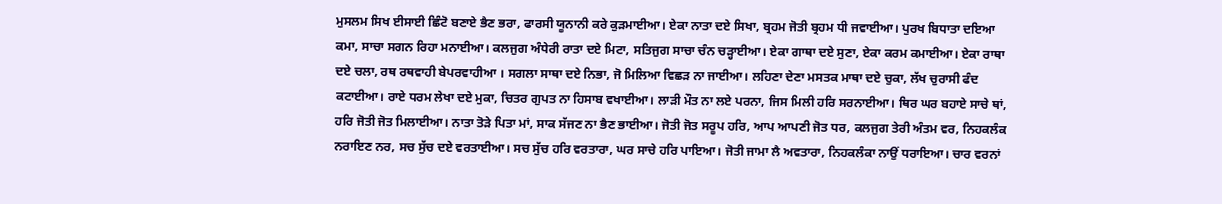ਮੁਸਲਮ ਸਿਖ ਈਸਾਈ ਛਿੰਟੋ ਬਣਾਏ ਭੈਣ ਭਰਾ, ਫਾਰਸੀ ਯੂਨਾਨੀ ਕਰੇ ਕੁੜਮਾਈਆ। ਏਕਾ ਨਾਤਾ ਦਏ ਸਿਖਾ, ਬ੍ਰਹਮ ਜੋਤੀ ਬ੍ਰਹਮ ਧੀ ਜਵਾਈਆ। ਪੁਰਖ ਬਿਧਾਤਾ ਦਇਆ ਕਮਾ, ਸਾਚਾ ਸਗਨ ਰਿਹਾ ਮਨਾਈਆ। ਕਲਜੁਗ ਅੰਧੇਰੀ ਰਾਤਾ ਦਏ ਮਿਟਾ, ਸਤਿਜੁਗ ਸਾਚਾ ਚੰਨ ਚੜ੍ਹਾਈਆ। ਏਕਾ ਗਾਥਾ ਦਏ ਸੁਣਾ, ਏਕਾ ਕਰਮ ਕਮਾਈਆ। ਏਕਾ ਰਾਥਾ ਦਏ ਚਲਾ, ਰਥ ਰਥਵਾਹੀ ਬੇਪਰਵਾਹੀਆ । ਸਗਲਾ ਸਾਥਾ ਦਏ ਨਿਭਾ, ਜੋ ਮਿਲਿਆ ਵਿਛੜ ਨਾ ਜਾਈਆ। ਲਹਿਣਾ ਦੇਣਾ ਮਸਤਕ ਮਾਥਾ ਦਏ ਚੁਕਾ, ਲੱਖ ਚੁਰਾਸੀ ਫੰਦ ਕਟਾਈਆ। ਰਾਏ ਧਰਮ ਲੇਖਾ ਦਏ ਮੁਕਾ, ਚਿਤਰ ਗੁਪਤ ਨਾ ਹਿਸਾਬ ਵਖਾਈਆ। ਲਾੜੀ ਮੌਤ ਨਾ ਲਏ ਪਰਨਾ, ਜਿਸ ਮਿਲੀ ਹਰਿ ਸਰਨਾਈਆ। ਥਿਰ ਘਰ ਬਹਾਏ ਸਾਚੇ ਥਾਂ, ਹਰਿ ਜੋਤੀ ਜੋਤ ਮਿਲਾਈਆ। ਨਾਤਾ ਤੋੜੇ ਪਿਤਾ ਮਾਂ, ਸਾਕ ਸੱਜਣ ਨਾ ਭੈਣ ਭਾਈਆ। ਜੋਤੀ ਜੋਤ ਸਰੂਪ ਹਰਿ, ਆਪ ਆਪਣੀ ਜੋਤ ਧਰ, ਕਲਜੁਗ ਤੇਰੀ ਅੰਤਮ ਵਰ, ਨਿਹਕਲੰਕ ਨਰਾਇਣ ਨਰ, ਸਚ ਸੁੱਚ ਦਏ ਵਰਤਾਈਆ। ਸਚ ਸੁੱਚ ਹਰਿ ਵਰਤਾਰਾ, ਘਰ ਸਾਚੇ ਹਰਿ ਪਾਇਆ। ਜੋਤੀ ਜਾਮਾ ਲੈ ਅਵਤਾਰਾ, ਨਿਹਕਲੰਕਾ ਨਾਉਂ ਧਰਾਇਆ। ਚਾਰ ਵਰਨਾਂ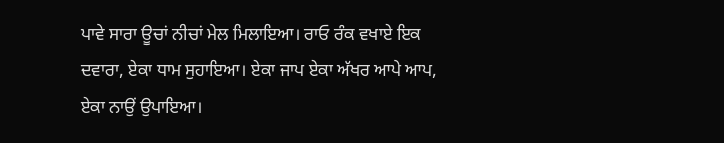ਪਾਵੇ ਸਾਰਾ ਊਚਾਂ ਨੀਚਾਂ ਮੇਲ ਮਿਲਾਇਆ। ਰਾਓ ਰੰਕ ਵਖਾਏ ਇਕ ਦਵਾਰਾ, ਏਕਾ ਧਾਮ ਸੁਹਾਇਆ। ਏਕਾ ਜਾਪ ਏਕਾ ਅੱਖਰ ਆਪੇ ਆਪ, ਏਕਾ ਨਾਉਂ ਉਪਾਇਆ।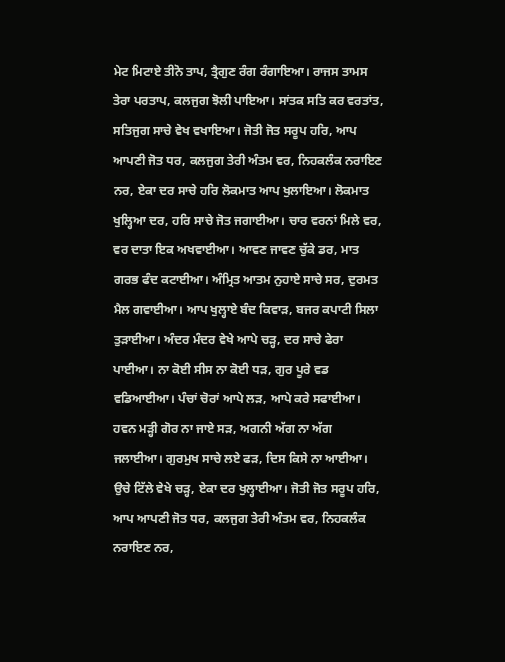ਮੇਟ ਮਿਟਾਏ ਤੀਨੋ ਤਾਪ, ਤ੍ਰੈਗੁਣ ਰੰਗ ਰੰਗਾਇਆ। ਰਾਜਸ ਤਾਮਸ ਤੇਰਾ ਪਰਤਾਪ, ਕਲਜੁਗ ਝੋਲੀ ਪਾਇਆ। ਸਾਂਤਕ ਸਤਿ ਕਰ ਵਰਤਾਂਤ, ਸਤਿਜੁਗ ਸਾਚੇ ਵੇਖ ਵਖਾਇਆ। ਜੋਤੀ ਜੋਤ ਸਰੂਪ ਹਰਿ, ਆਪ ਆਪਣੀ ਜੋਤ ਧਰ, ਕਲਜੁਗ ਤੇਰੀ ਅੰਤਮ ਵਰ, ਨਿਹਕਲੰਕ ਨਰਾਇਣ ਨਰ, ਏਕਾ ਦਰ ਸਾਚੇ ਹਰਿ ਲੋਕਮਾਤ ਆਪ ਖੁਲਾਇਆ। ਲੋਕਮਾਤ ਖੁਲ੍ਹਿਆ ਦਰ, ਹਰਿ ਸਾਚੇ ਜੋਤ ਜਗਾਈਆ। ਚਾਰ ਵਰਨਾਂ ਮਿਲੇ ਵਰ, ਵਰ ਦਾਤਾ ਇਕ ਅਖਵਾਈਆ। ਆਵਣ ਜਾਵਣ ਚੁੱਕੇ ਡਰ, ਮਾਤ ਗਰਭ ਫੰਦ ਕਟਾਈਆ। ਅੰਮ੍ਰਿਤ ਆਤਮ ਨੁਹਾਏ ਸਾਚੇ ਸਰ, ਦੁਰਮਤ ਮੈਲ ਗਵਾਈਆ। ਆਪ ਖੁਲ੍ਹਾਏ ਬੰਦ ਕਿਵਾੜ, ਬਜਰ ਕਪਾਟੀ ਸਿਲਾ ਤੁੜਾਈਆ। ਅੰਦਰ ਮੰਦਰ ਵੇਖੇ ਆਪੇ ਚੜ੍ਹ, ਦਰ ਸਾਚੇ ਫੇਰਾ ਪਾਈਆ। ਨਾ ਕੋਈ ਸੀਸ ਨਾ ਕੋਈ ਧੜ, ਗੁਰ ਪੂਰੇ ਵਡ ਵਡਿਆਈਆ। ਪੰਚਾਂ ਚੋਰਾਂ ਆਪੇ ਲੜ, ਆਪੇ ਕਰੇ ਸਫਾਈਆ। ਹਵਨ ਮੜ੍ਹੀ ਗੋਰ ਨਾ ਜਾਏ ਸੜ, ਅਗਨੀ ਅੱਗ ਨਾ ਅੱਗ ਜਲਾਈਆ। ਗੁਰਮੁਖ ਸਾਚੇ ਲਏ ਫੜ, ਦਿਸ ਕਿਸੇ ਨਾ ਆਈਆ। ਉਚੇ ਟਿੱਲੇ ਵੇਖੇ ਚੜ੍ਹ, ਏਕਾ ਦਰ ਖੁਲ੍ਹਾਈਆ। ਜੋਤੀ ਜੋਤ ਸਰੂਪ ਹਰਿ, ਆਪ ਆਪਣੀ ਜੋਤ ਧਰ, ਕਲਜੁਗ ਤੇਰੀ ਅੰਤਮ ਵਰ, ਨਿਹਕਲੰਕ ਨਰਾਇਣ ਨਰ,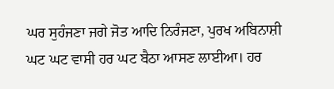ਘਰ ਸੁਹੰਜਣਾ ਜਗੇ ਜੋਤ ਆਦਿ ਨਿਰੰਜਣਾ, ਪੁਰਖ ਅਬਿਨਾਸ਼ੀ ਘਟ ਘਟ ਵਾਸੀ ਹਰ ਘਟ ਬੈਠਾ ਆਸਣ ਲਾਈਆ। ਹਰ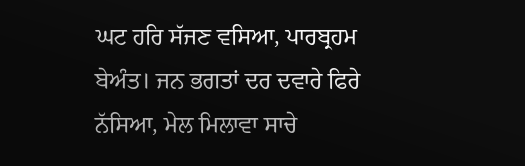ਘਟ ਹਰਿ ਸੱਜਣ ਵਸਿਆ, ਪਾਰਬ੍ਰਹਮ ਬੇਅੰਤ। ਜਨ ਭਗਤਾਂ ਦਰ ਦਵਾਰੇ ਫਿਰੇ ਨੱਸਿਆ, ਮੇਲ ਮਿਲਾਵਾ ਸਾਚੇ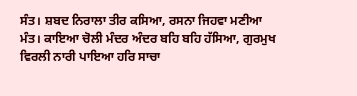ਸੰਤ। ਸ਼ਬਦ ਨਿਰਾਲਾ ਤੀਰ ਕਸਿਆ, ਰਸਨਾ ਜਿਹਵਾ ਮਣੀਆ ਮੰਤ। ਕਾਇਆ ਚੋਲੀ ਮੰਦਰ ਅੰਦਰ ਬਹਿ ਬਹਿ ਹੱਸਿਆ, ਗੁਰਮੁਖ ਵਿਰਲੀ ਨਾਰੀ ਪਾਇਆ ਹਰਿ ਸਾਚਾ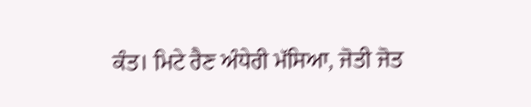ਕੰਤ। ਮਿਟੇ ਰੈਣ ਅੰਧੇਰੀ ਮੱਸਿਆ, ਜੋਤੀ ਜੋਤ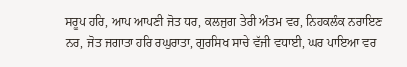ਸਰੂਪ ਹਰਿ, ਆਪ ਆਪਣੀ ਜੋਤ ਧਰ, ਕਲਜੁਗ ਤੇਰੀ ਅੰਤਮ ਵਰ, ਨਿਹਕਲੰਕ ਨਰਾਇਣ ਨਰ, ਜੋਤ ਜਗਾਤਾ ਹਰਿ ਰਘੁਰਾਤਾ, ਗੁਰਸਿਖ ਸਾਚੇ ਵੱਜੀ ਵਧਾਈ, ਘਰ ਪਾਇਆ ਵਰ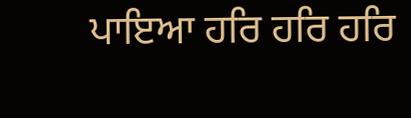ਪਾਇਆ ਹਰਿ ਹਰਿ ਹਰਿ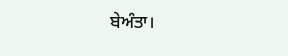ਬੇਅੰਤਾ।